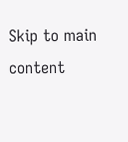Skip to main content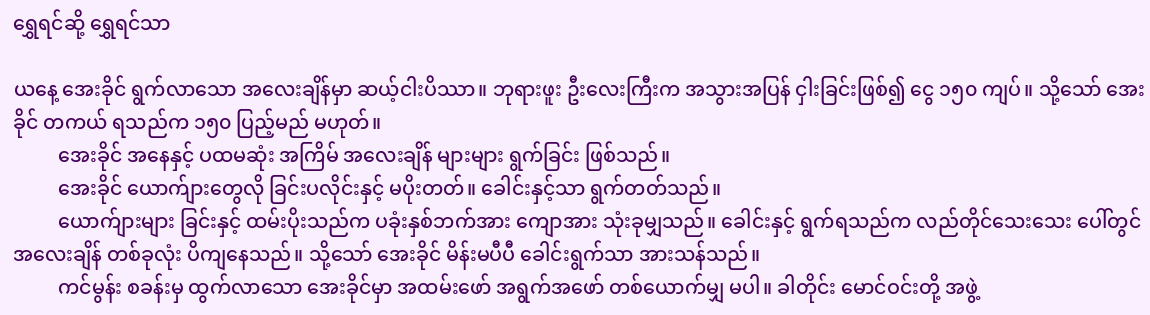ရွှေရင်ဆို့ ရွှေရင်သာ

ယနေ့ အေးခိုင် ရွက်လာသော အလေးချိန်မှာ ဆယ့်ငါးပိဿာ။ ဘုရားဖူး ဦးလေးကြီးက အသွားအပြန် ငှါးခြင်းဖြစ်၍ ငွေ ၁၅၀ ကျပ်။ သို့သော် အေးခိုင် တကယ် ရသည်က ၁၅၀ ပြည့်မည် မဟုတ်။
         အေးခိုင် အနေနှင့် ပထမဆုံး အကြိမ် အလေးချိန် များများ ရွက်ခြင်း ဖြစ်သည်။
         အေးခိုင် ယောက်ျားတွေလို ခြင်းပလိုင်းနှင့် မပိုးတတ်။ ခေါင်းနှင့်သာ ရွက်တတ်သည်။
         ယောက်ျားများ ခြင်းနှင့် ထမ်းပိုးသည်က ပခုံးနှစ်ဘက်အား ကျောအား သုံးခုမျှသည်။ ခေါင်းနှင့် ရွက်ရသည်က လည်တိုင်သေးသေး ပေါ်တွင် အလေးချိန် တစ်ခုလုံး ပိကျနေသည်။ သို့သော် အေးခိုင် မိန်းမပီပီ ခေါင်းရွက်သာ အားသန်သည်။
         ကင်မွန်း စခန်းမှ ထွက်လာသော အေးခိုင်မှာ အထမ်းဖော် အရွက်အဖော် တစ်ယောက်မျှ မပါ။ ခါတိုင်း မောင်ဝင်းတို့ အဖွဲ့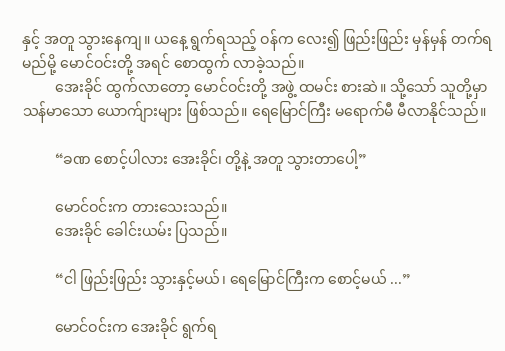နှင့် အတူ သွားနေကျ။ ယနေ့ ရွက်ရသည့် ဝန်က လေး၍ ဖြည်းဖြည်း မှန်မှန် တက်ရမည်မို့ မောင်ဝင်းတို့ အရင် စောထွက် လာခဲ့သည်။
         အေးခိုင် ထွက်လာတော့ မောင်ဝင်းတို့ အဖွဲ့ ထမင်း စားဆဲ။ သို့သော် သူတို့မှာ သန်မာသော ယောက်ျားများ ဖြစ်သည်။ ရေမြောင်ကြီး မရောက်မီ မီလာနိုင်သည်။

         “ခဏ စောင့်ပါလား အေးခိုင်၊ တို့နဲ့ အတူ သွားတာပေါ့”

         မောင်ဝင်းက တားသေးသည်။
         အေးခိုင် ခေါင်းယမ်း ပြသည်။

         “ငါ ဖြည်းဖြည်း သွားနှင့်မယ်၊ ရေမြောင်ကြီးက စောင့်မယ် ...”

         မောင်ဝင်းက အေးခိုင် ရွက်ရ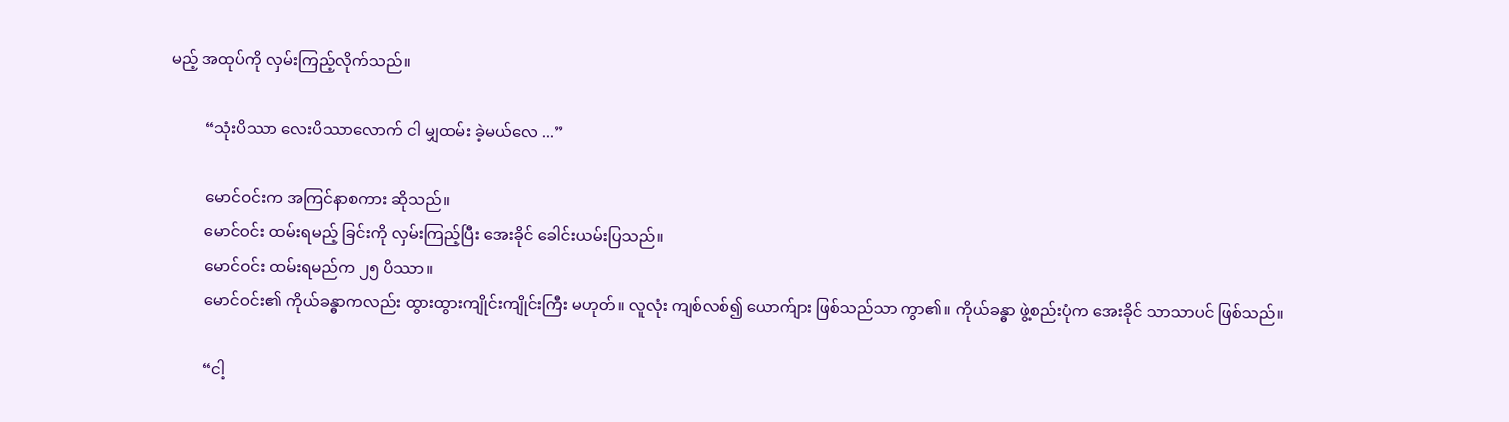မည့် အထုပ်ကို လှမ်းကြည့်လိုက်သည်။

         “သုံးပိဿာ လေးပိဿာလောက် ငါ မျှထမ်း ခဲ့မယ်လေ ...”

         မောင်ဝင်းက အကြင်နာစကား ဆိုသည်။
         မောင်ဝင်း ထမ်းရမည့် ခြင်းကို လှမ်းကြည့်ပြီး အေးခိုင် ခေါင်းယမ်းပြသည်။
         မောင်ဝင်း ထမ်းရမည်က ၂၅ ပိဿာ။
         မောင်ဝင်း၏ ကိုယ်ခန္ဓာကလည်း ထွားထွားကျိုင်းကျိုင်းကြီး မဟုတ်။ လူလုံး ကျစ်လစ်၍ ယောက်ျား ဖြစ်သည်သာ ကွာ၏။ ကိုယ်ခန္ဓာ ဖွဲ့စည်းပုံက အေးခိုင် သာသာပင် ဖြစ်သည်။

         “ငါ့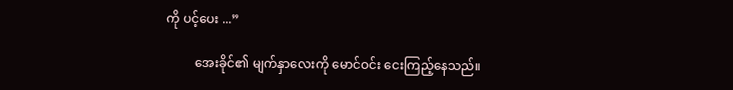ကို ပင့်ပေး ...”

         အေးခိုင်၏ မျက်နှာလေးကို မောင်ဝင်း ငေးကြည့်နေသည်။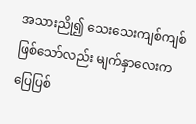အသားညို၍ သေးသေးကျစ်ကျစ် ဖြစ်သော်လည်း မျက်နှာလေးက ပြေပြစ်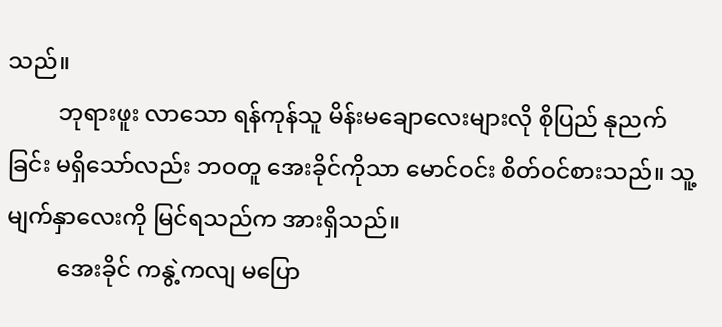သည်။
         ဘုရားဖူး လာသော ရန်ကုန်သူ မိန်းမချောလေးများလို စိုပြည် နုညက်ခြင်း မရှိသော်လည်း ဘဝတူ အေးခိုင်ကိုသာ မောင်ဝင်း စိတ်ဝင်စားသည်။ သူ့မျက်နှာလေးကို မြင်ရသည်က အားရှိသည်။
         အေးခိုင် ကနွဲ့ကလျ မပြော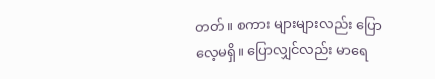တတ်။ စကား များများလည်း ပြောလေ့မရှိ။ ပြောလျှင်လည်း မာရေ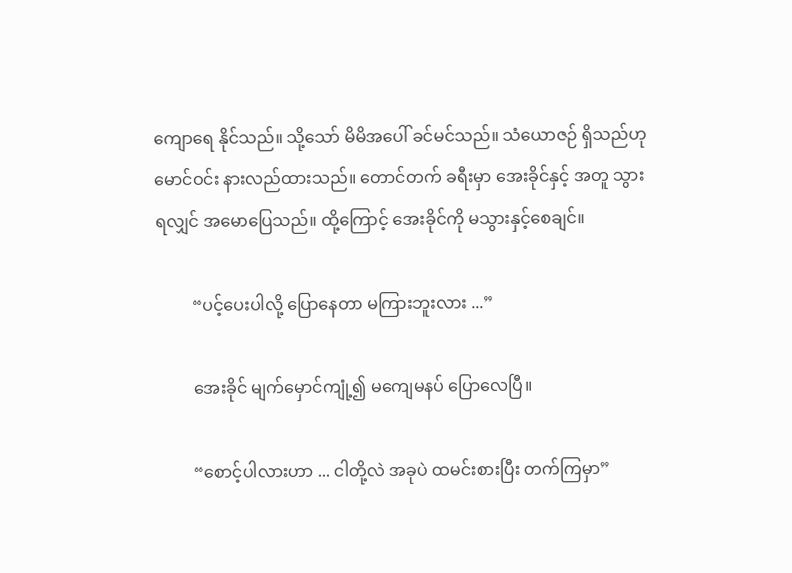ကျောရေ နိုင်သည်။ သို့သော် မိမိအပေါ် ခင်မင်သည်။ သံယောဇဉ် ရှိသည်ဟု မောင်ဝင်း နားလည်ထားသည်။ တောင်တက် ခရီးမှာ အေးခိုင်နှင့် အတူ သွားရလျှင် အမောပြေသည်။ ထို့ကြောင့် အေးခိုင်ကို မသွားနှင့်စေချင်။

         “ပင့်ပေးပါလို့ ပြောနေတာ မကြားဘူးလား ...”

         အေးခိုင် မျက်မှောင်ကျုံ့၍ မကျေမနပ် ပြောလေပြီ။

         “စောင့်ပါလားဟာ ... ငါတို့လဲ အခုပဲ ထမင်းစားပြီး တက်ကြမှာ”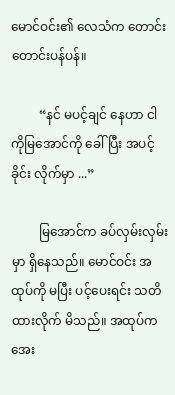မောင်ဝင်း၏ လေသံက တောင်းတောင်းပန်ပန်။

         “နင် မပင့်ချင် နေဟာ ငါ ကိုမြအောင်ကို ခေါ်ပြီး အပင့်ခိုင်း လိုက်မှာ ...”

         မြအောင်က ခပ်လှမ်းလှမ်းမှာ ရှိနေသည်။ မောင်ဝင်း အထုပ်ကို မပြီး ပင့်ပေးရင်း သတိထားလိုက် မိသည်။ အထုပ်က အေး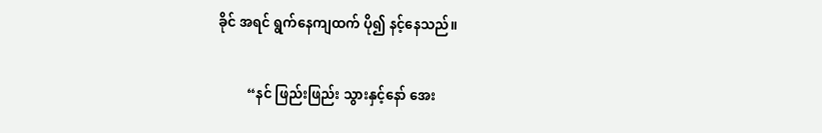ခိုင် အရင် ရွက်နေကျထက် ပို၍ နင့်နေသည်။

         “နင် ဖြည်းဖြည်း သွားနှင့်နော် အေး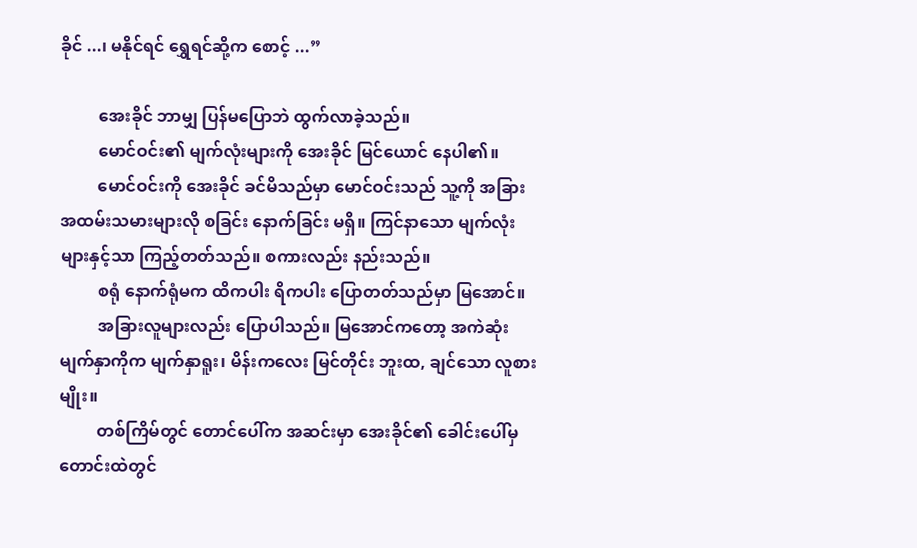ခိုင် ...၊ မနိုင်ရင် ရွှေရင်ဆို့က စောင့် ...”

         အေးခိုင် ဘာမျှ ပြန်မပြောဘဲ ထွက်လာခဲ့သည်။
         မောင်ဝင်း၏ မျက်လုံးများကို အေးခိုင် မြင်ယောင် နေပါ၏။
         မောင်ဝင်းကို အေးခိုင် ခင်မိသည်မှာ မောင်ဝင်းသည် သူ့ကို အခြား အထမ်းသမားများလို စခြင်း နောက်ခြင်း မရှိ။ ကြင်နာသော မျက်လုံးများနှင့်သာ ကြည့်တတ်သည်။ စကားလည်း နည်းသည်။
         စရုံ နောက်ရုံမက ထိကပါး ရိကပါး ပြောတတ်သည်မှာ မြအောင်။
         အခြားလူများလည်း ပြောပါသည်။ မြအောင်ကတော့ အကဲဆုံး မျက်နှာကိုက မျက်နှာရူး၊ မိန်းကလေး မြင်တိုင်း ဘူးထ, ချင်သော လူစားမျိုး။
         တစ်ကြိမ်တွင် တောင်ပေါ်က အဆင်းမှာ အေးခိုင်၏ ခေါင်းပေါ်မှ တောင်းထဲတွင်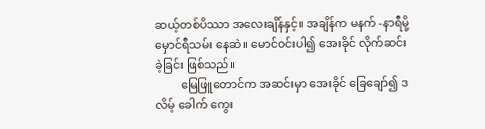ဆယ့်တစ်ပိဿာ အလေးချိန်နှင့်။ အချိန်က မနက် -နာရီမို့ မှောင်ရီသမ်း နေဆဲ။ မောင်ဝင်းပါ၍ အေးခိုင် လိုက်ဆင်းခဲ့ခြင်း ဖြစ်သည်။
         မြေဖြူတောင်က အဆင်းမှာ အေးခိုင် ခြေချော်၍ ဒလိမ့် ခေါက် ကွေး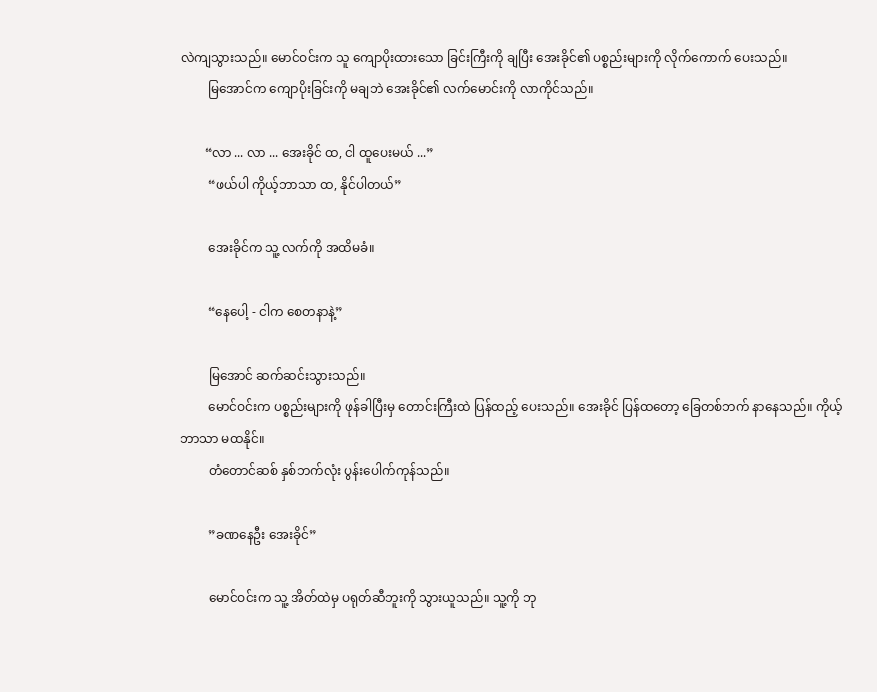လဲကျသွားသည်။ မောင်ဝင်းက သူ ကျောပိုးထားသော ခြင်းကြီးကို ချပြီး အေးခိုင်၏ ပစ္စည်းများကို လိုက်ကောက် ပေးသည်။
         မြအောင်က ကျောပိုးခြင်းကို မချဘဲ အေးခိုင်၏ လက်မောင်းကို လာကိုင်သည်။

        “လာ ... လာ ... အေးခိုင် ထ, ငါ ထူပေးမယ် ...”
         “ဖယ်ပါ ကိုယ့်ဘာသာ ထ, နိုင်ပါတယ်”

         အေးခိုင်က သူ့ လက်ကို အထိမခံ။

         “နေပေါ့ - ငါက စေတနာနဲ့”

         မြအောင် ဆက်ဆင်းသွားသည်။
         မောင်ဝင်းက ပစ္စည်းများကို ဖုန်ခါပြီးမှ တောင်းကြီးထဲ ပြန်ထည့် ပေးသည်။ အေးခိုင် ပြန်ထတော့ ခြေတစ်ဘက် နာနေသည်။ ကိုယ့်ဘာသာ မထနိုင်။
         တံတောင်ဆစ် နှစ်ဘက်လုံး ပွန်းပေါက်ကုန်သည်။

         ”ခဏနေဦး အေးခိုင်”

         မောင်ဝင်းက သူ့ အိတ်ထဲမှ ပရုတ်ဆီဘူးကို သွားယူသည်။ သူ့ကို ဘု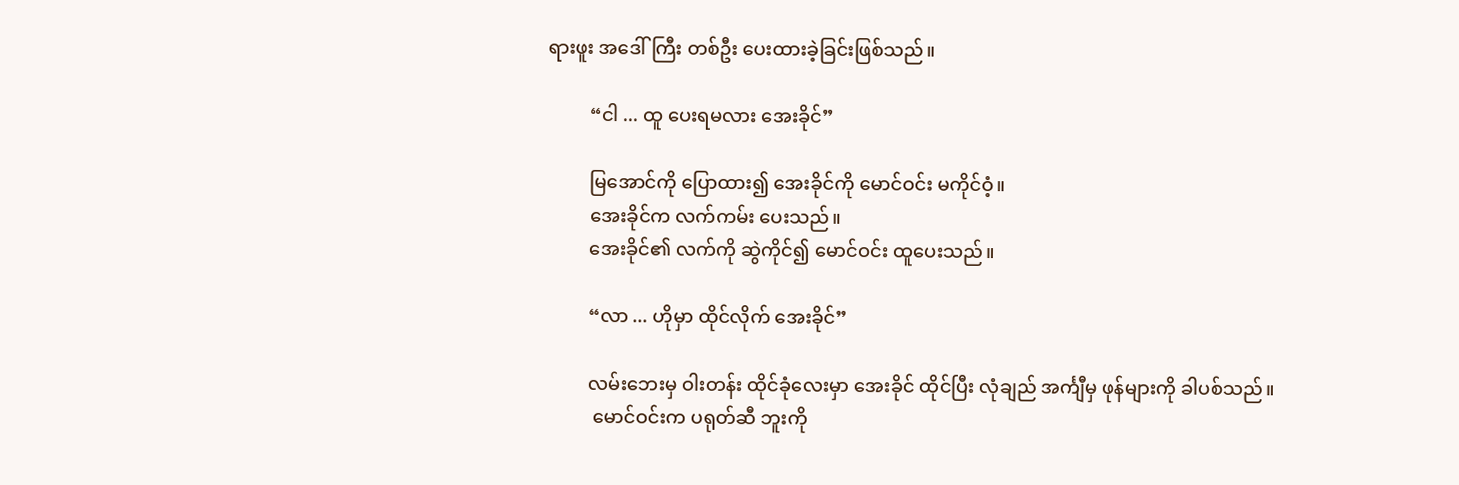ရားဖူး အဒေါ်ကြီး တစ်ဦး ပေးထားခဲ့ခြင်းဖြစ်သည်။

         “ငါ ... ထူ ပေးရမလား အေးခိုင်”

         မြအောင်ကို ပြောထား၍ အေးခိုင်ကို မောင်ဝင်း မကိုင်ဝံ့။
         အေးခိုင်က လက်ကမ်း ပေးသည်။
         အေးခိုင်၏ လက်ကို ဆွဲကိုင်၍ မောင်ဝင်း ထူပေးသည်။

         “လာ ... ဟိုမှာ ထိုင်လိုက် အေးခိုင်”

         လမ်းဘေးမှ ဝါးတန်း ထိုင်ခုံလေးမှာ အေးခိုင် ထိုင်ပြီး လုံချည် အင်္ကျီမှ ဖုန်များကို ခါပစ်သည်။
          မောင်ဝင်းက ပရုတ်ဆီ ဘူးကို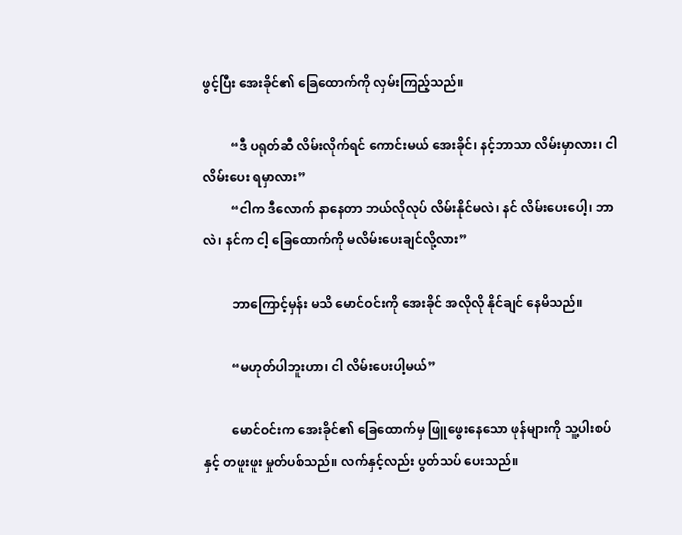ဖွင့်ပြီး အေးခိုင်၏ ခြေထောက်ကို လှမ်းကြည့်သည်။

         “ဒီ ပရုတ်ဆီ လိမ်းလိုက်ရင် ကောင်းမယ် အေးခိုင်၊ နင့်ဘာသာ လိမ်းမှာလား၊ ငါ လိမ်းပေး ရမှာလား”
         “ငါက ဒီလောက် နာနေတာ ဘယ်လိုလုပ် လိမ်းနိုင်မလဲ၊ နင် လိမ်းပေးပေါ့၊ ဘာလဲ၊ နင်က ငါ့ ခြေထောက်ကို မလိမ်းပေးချင်လို့လား”

         ဘာကြောင့်မှန်း မသိ မောင်ဝင်းကို အေးခိုင် အလိုလို နိုင်ချင် နေမိသည်။

         “မဟုတ်ပါဘူးဟာ၊ ငါ လိမ်းပေးပါ့မယ်”

         မောင်ဝင်းက အေးခိုင်၏ ခြေထောက်မှ ဖြူဖွေးနေသော ဖုန်များကို သူ့ပါးစပ်နှင့် တဖူးဖူး မှုတ်ပစ်သည်။ လက်နှင့်လည်း ပွတ်သပ် ပေးသည်။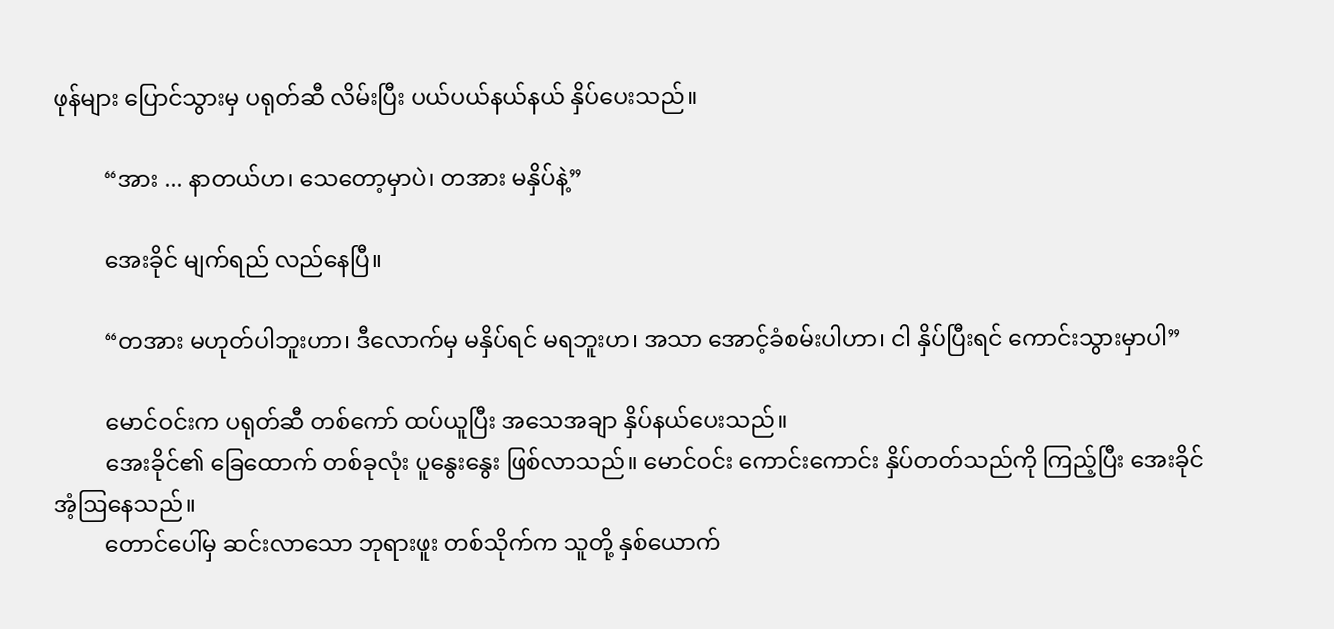ဖုန်များ ပြောင်သွားမှ ပရုတ်ဆီ လိမ်းပြီး ပယ်ပယ်နယ်နယ် နှိပ်ပေးသည်။

         “အား ... နာတယ်ဟ၊ သေတော့မှာပဲ၊ တအား မနှိပ်နဲ့”

         အေးခိုင် မျက်ရည် လည်နေပြီ။

         “တအား မဟုတ်ပါဘူးဟာ၊ ဒီလောက်မှ မနှိပ်ရင် မရဘူးဟ၊ အသာ အောင့်ခံစမ်းပါဟာ၊ ငါ နှိပ်ပြီးရင် ကောင်းသွားမှာပါ”

         မောင်ဝင်းက ပရုတ်ဆီ တစ်ကော် ထပ်ယူပြီး အသေအချာ နှိပ်နယ်ပေးသည်။
         အေးခိုင်၏ ခြေထောက် တစ်ခုလုံး ပူနွေးနွေး ဖြစ်လာသည်။ မောင်ဝင်း ကောင်းကောင်း နှိပ်တတ်သည်ကို ကြည့်ပြီး အေးခိုင် အံ့ဩနေသည်။
         တောင်ပေါ်မှ ဆင်းလာသော ဘုရားဖူး တစ်သိုက်က သူတို့ နှစ်ယောက်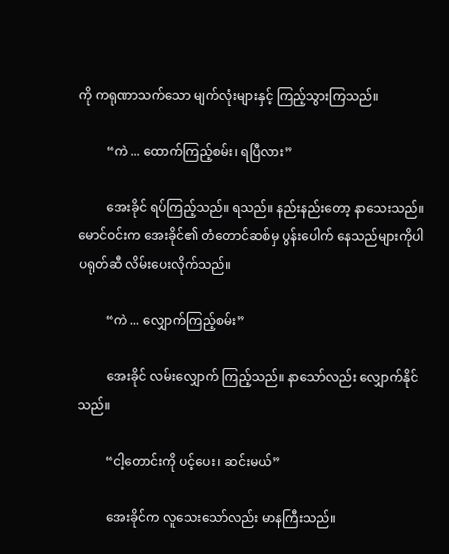ကို ကရုဏာသက်သော မျက်လုံးများနှင့် ကြည့်သွားကြသည်။

         “ကဲ ... ထောက်ကြည့်စမ်း၊ ရပြီလား”

         အေးခိုင် ရပ်ကြည့်သည်။ ရသည်။ နည်းနည်းတော့ နာသေးသည်။ မောင်ဝင်းက အေးခိုင်၏ တံတောင်ဆစ်မှ ပွန်းပေါက် နေသည်များကိုပါ ပရုတ်ဆီ လိမ်းပေးလိုက်သည်။

         “ကဲ ... လျှောက်ကြည့်စမ်း”

         အေးခိုင် လမ်းလျှောက် ကြည့်သည်။ နာသော်လည်း လျှောက်နိုင်သည်။

         “ငါ့တောင်းကို ပင့်ပေး၊ ဆင်းမယ်”

         အေးခိုင်က လူသေးသော်လည်း မာနကြီးသည်။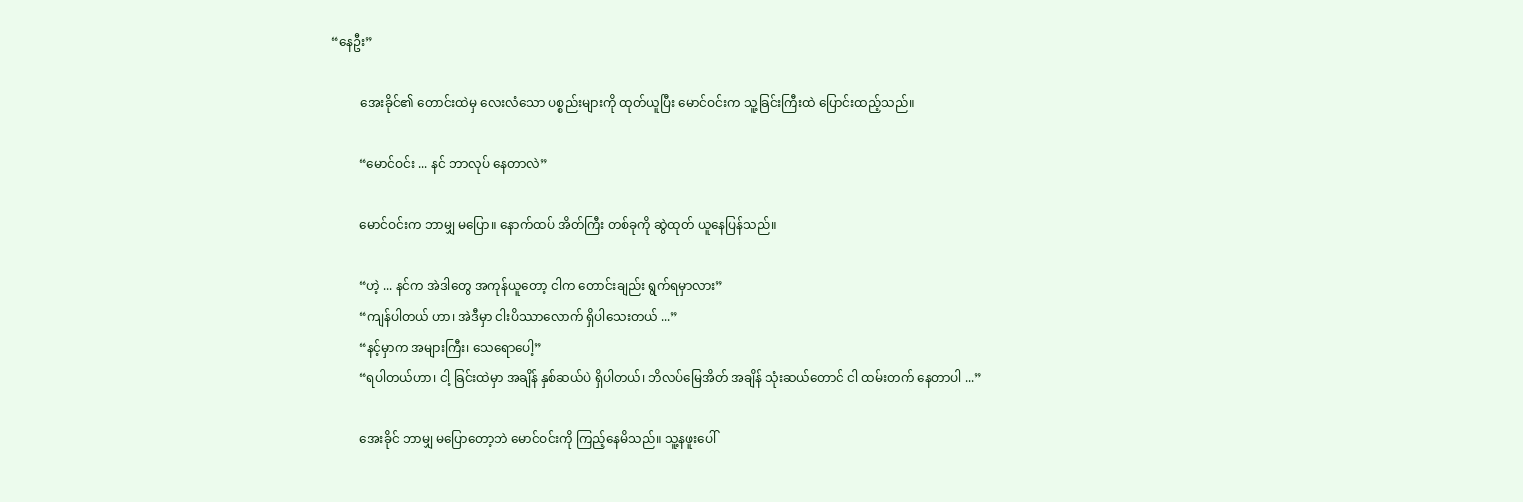“နေဦး”

         အေးခိုင်၏ တောင်းထဲမှ လေးလံသော ပစ္စည်းများကို ထုတ်ယူပြီး မောင်ဝင်းက သူ့ခြင်းကြီးထဲ ပြောင်းထည့်သည်။

         “မောင်ဝင်း ... နင် ဘာလုပ် နေတာလဲ”

         မောင်ဝင်းက ဘာမျှ မပြော။ နောက်ထပ် အိတ်ကြီး တစ်ခုကို ဆွဲထုတ် ယူနေပြန်သည်။

         “ဟဲ့ ... နင်က အဲဒါတွေ အကုန်ယူတော့ ငါက တောင်းချည်း ရွက်ရမှာလား”
         “ကျန်ပါတယ် ဟာ၊ အဲဒီမှာ ငါးပိဿာလောက် ရှိပါသေးတယ် ...”
         “နင့်မှာက အများကြီး၊ သေရောပေါ့”
         “ရပါတယ်ဟာ၊ ငါ့ ခြင်းထဲမှာ အချိန် နှစ်ဆယ်ပဲ ရှိပါတယ်၊ ဘိလပ်မြေအိတ် အချိန် သုံးဆယ်တောင် ငါ ထမ်းတက် နေတာပါ ...”

         အေးခိုင် ဘာမျှ မပြောတော့ဘဲ မောင်ဝင်းကို ကြည့်နေမိသည်။ သူ့နဖူးပေါ်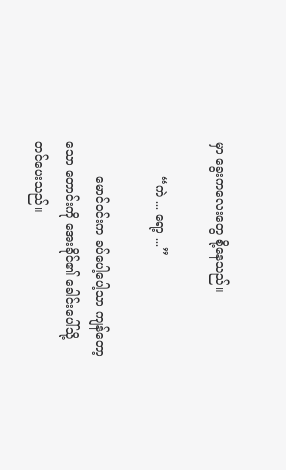မှာ ခွေးကလေးတွေ စို့နေသည်။

         “ကဲ ... ရော့ ...”

         မောင်ဝင်းက ခပ်ပေါ့ပေါ့သာ ကျန်တော့သော တောင်းကို အေးခိုင်၏ ခေါင်းပေါ်သို့ တင်ပေးသည်။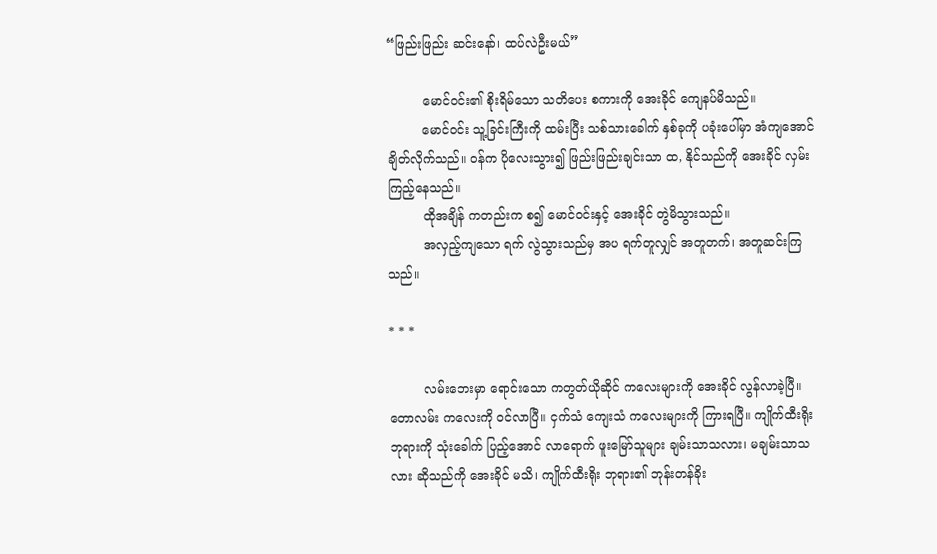“ဖြည်းဖြည်း ဆင်းနော်၊ ထပ်လဲဦးမယ်”

         မောင်ဝင်း၏ စိုးရိမ်သော သတိပေး စကားကို အေးခိုင် ကျေနပ်မိသည်။
         မောင်ဝင်း သူ့ခြင်းကြီးကို ထမ်းပြီး သစ်သားခေါက် နှစ်ခုကို ပခုံးပေါ်မှာ အံကျအောင် ချိတ်လိုက်သည်။ ဝန်က ပိုလေးသွား၍ ဖြည်းဖြည်းချင်းသာ ထ, နိုင်သည်ကို အေးခိုင် လှမ်းကြည့်နေသည်။
         ထိုအချိန် ကတည်းက စ၍ မောင်ဝင်းနှင့် အေးခိုင် တွဲမိသွားသည်။
         အလှည့်ကျသော ရက် လွဲသွားသည်မှ အပ ရက်တူလျှင် အတူတက်၊ အတူဆင်းကြသည်။

* * *

         လမ်းဘေးမှာ ရောင်းသော ကတွတ်ယိုဆိုင် ကလေးများကို အေးခိုင် လွန်လာခဲ့ပြီ။ တောလမ်း ကလေးကို ဝင်လာပြီ။ ငှက်သံ ကျေးသံ ကလေးများကို ကြားရပြီ။ ကျိုက်ထီးရိုး ဘုရားကို သုံးခေါက် ပြည့်အောင် လာရောက် ဖူးမြော်သူများ ချမ်းသာသလား၊ မချမ်းသာသလား ဆိုသည်ကို အေးခိုင် မသိ၊ ကျိုက်ထီးရိုး ဘုရား၏ ဘုန်းတန်ခိုး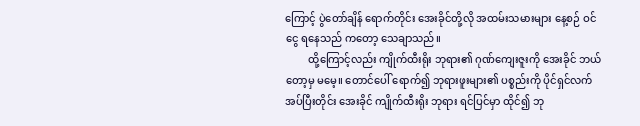ကြောင့် ပွဲတော်ချိန် ရောက်တိုင်း အေးခိုင်တို့လို အထမ်းသမားများ နေ့စဉ် ဝင်ငွေ ရနေသည် ကတော့ သေချာသည်။
         ထို့ကြောင့်လည်း ကျိုက်ထီးရိုး ဘုရား၏ ဂုဏ်ကျေးဇူးကို အေးခိုင် ဘယ်တော့မှ မမေ့။ တောင်ပေါ် ရောက်၍ ဘုရားဖူးများ၏ ပစ္စည်းကို ပိုင်ရှင်လက် အပ်ပြီးတိုင်း အေးခိုင် ကျိုက်ထီးရိုး ဘုရား ရင်ပြင်မှာ ထိုင်၍ ဘု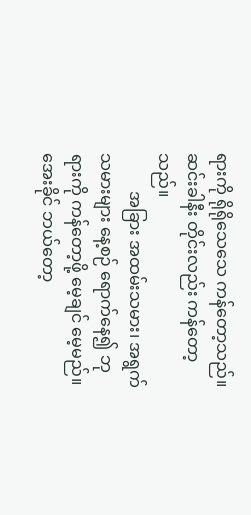ရားကို ရိုရိုသေသေ ကန်တော့သည်။ ဆင်းခါနီး တိုင်းလည်း ကန်တော့သည်။
         အခြား အထမ်းသမား၊ အရွက်သမားများ နေ့စဉ် ရောက်နေ၍ ဘုရားကို ကန်တော့ဖို့ မေ့ချင် မေ့မည်။ အေးခိုင် ဘယ်တော့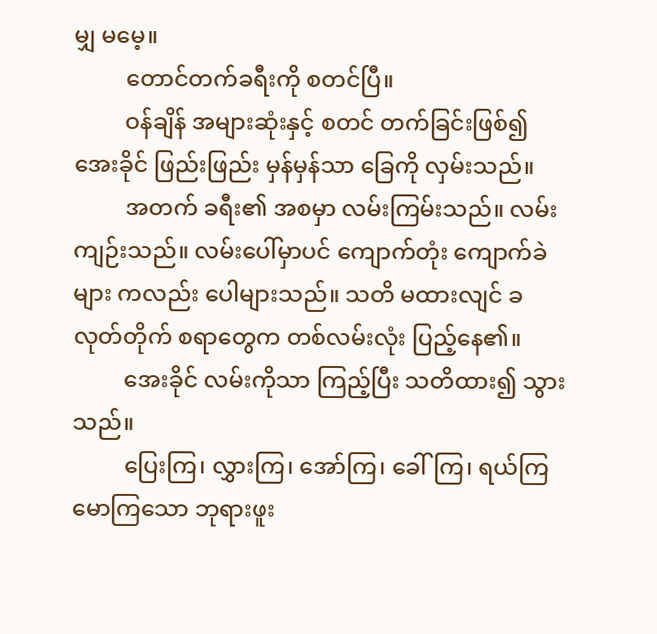မျှ မမေ့။
         တောင်တက်ခရီးကို စတင်ပြီ။
         ဝန်ချိန် အများဆုံးနှင့် စတင် တက်ခြင်းဖြစ်၍ အေးခိုင် ဖြည်းဖြည်း မှန်မှန်သာ ခြေကို လှမ်းသည်။
         အတက် ခရီး၏ အစမှာ လမ်းကြမ်းသည်။ လမ်းကျဉ်းသည်။ လမ်းပေါ်မှာပင် ကျောက်တုံး ကျောက်ခဲများ ကလည်း ပေါများသည်။ သတိ မထားလျင် ခလုတ်တိုက် စရာတွေက တစ်လမ်းလုံး ပြည့်နေ၏။
         အေးခိုင် လမ်းကိုသာ ကြည့်ပြီး သတိထား၍ သွားသည်။
         ပြေးကြ၊ လွှားကြ၊ အော်ကြ၊ ခေါ်ကြ၊ ရယ်ကြ မောကြသော ဘုရားဖူး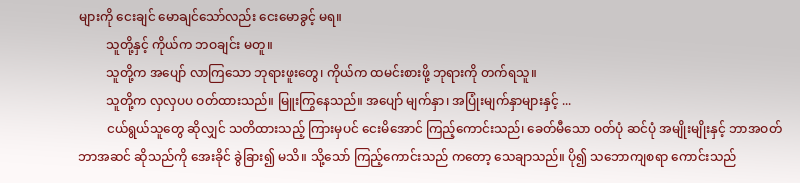များကို ငေးချင် မောချင်သော်လည်း ငေးမောခွင့် မရ။
         သူတို့နှင့် ကိုယ်က ဘဝချင်း မတူ။
         သူတို့က အပျော် လာကြသော ဘုရားဖူးတွေ၊ ကိုယ်က ထမင်းစားဖို့ ဘုရားကို တက်ရသူ။
         သူတို့က လှလှပပ ဝတ်ထားသည်။ မြူးကြွနေသည်။ အပျော် မျက်နှာ၊ အပြုံးမျက်နှာများနှင့် ...
         ငယ်ရွယ်သူတွေ ဆိုလျှင် သတိထားသည့် ကြားမှပင် ငေးမိအောင် ကြည့်ကောင်းသည်၊ ခေတ်မီသော ဝတ်ပုံ ဆင်ပုံ အမျိုးမျိုးနှင့် ဘာအဝတ် ဘာအဆင် ဆိုသည်ကို အေးခိုင် ခွဲခြား၍ မသိ။ သို့သော် ကြည့်ကောင်းသည် ကတော့ သေချာသည်။ ပို၍ သဘောကျစရာ ကောင်းသည်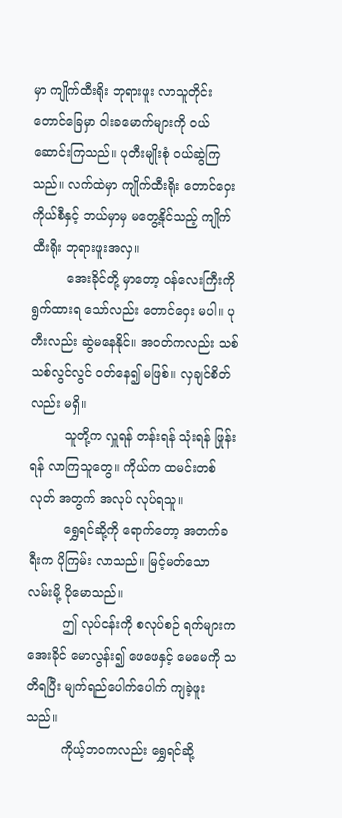မှာ ကျိုက်ထီးရိုး ဘုရားဖူး လာသူတိုင်း တောင်ခြေမှာ ဝါးခမောက်များကို ဝယ်ဆောင်းကြသည်။ ပုတီးမျိုးစုံ ဝယ်ဆွဲကြသည်။ လက်ထဲမှာ ကျိုက်ထီးရိုး တောင်ဝှေး ကိုယ်စီနှင့် ဘယ်မှာမှ မတွေ့နိုင်သည့် ကျိုက်ထီးရိုး ဘုရားဖူးအလှ။
         အေးခိုင်တို့ မှာတော့ ဝန်လေးကြီးကို ရွက်ထားရ သော်လည်း တောင်ဝှေး မပါ။ ပုတီးလည်း ဆွဲမနေနိုင်။ အဝတ်ကလည်း သစ်သစ်လွင်လွင် ဝတ်နေ၍ မဖြစ်။ လှချင်စိတ်လည်း မရှိ။
         သူတို့က လှူရန် တန်းရန် သုံးရန် ဖြုန်းရန် လာကြသူတွေ။ ကိုယ်က ထမင်းတစ်လုတ် အတွက် အလုပ် လုပ်ရသူ။
         ရွှေရင်ဆို့ကို ရောက်တော့ အတက်ခရီးက ပိုကြမ်း လာသည်။ မြင့်မတ်သော လမ်းမို့ ပိုမောသည်။
         ဤ လုပ်ငန်းကို စလုပ်စဉ် ရက်များက အေးခိုင် မောလွန်း၍ ဖေဖေနှင့် မေမေကို သတိရပြီး မျက်ရည်ပေါက်ပေါက် ကျခဲ့ဖူးသည်။
         ကိုယ့်ဘဝကလည်း ရွှေရင်ဆို့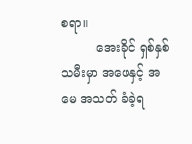စရာ။
         အေးခိုင် ရှစ်နှစ်သမီးမှာ အဖေနှင့် အမေ အသတ် ခံခဲ့ရ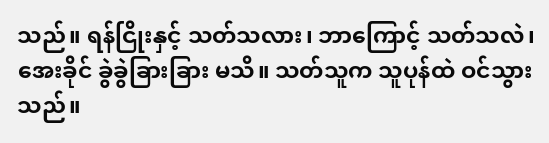သည်။ ရန်ငြိုးနှင့် သတ်သလား၊ ဘာကြောင့် သတ်သလဲ၊ အေးခိုင် ခွဲခွဲခြားခြား မသိ။ သတ်သူက သူပုန်ထဲ ဝင်သွားသည်။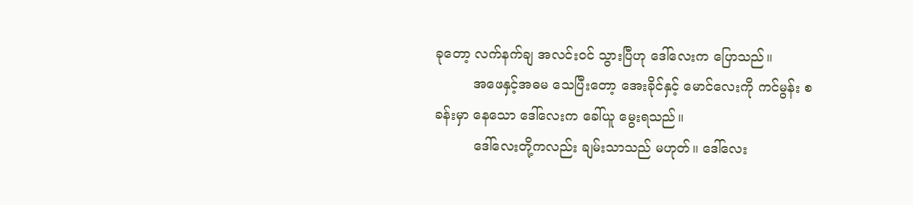ခုတော့ လက်နက်ချ အလင်းဝင် သွားပြီဟု ဒေါ်လေးက ပြောသည်။
         အဖေနှင့်အဓမ သေပြီးတော့ အေးခိုင်နှင့် မောင်လေးကို ကင်မွန်း စခန်းမှာ နေသော ဒေါ်လေးက ခေါ်ယူ မွေးရသည်။
         ဒေါ်လေးတို့ကလည်း ချမ်းသာသည် မဟုတ်။ ဒေါ်လေး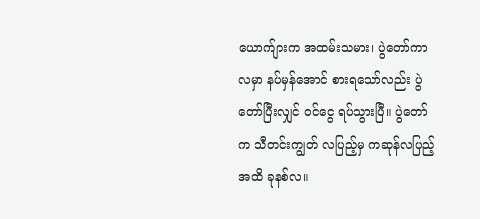ယောက်ျားက အထမ်းသမား၊ ပွဲတော်ကာလမှာ နပ်မှန်အောင် စားရသော်လည်း ပွဲတော်ပြီးလျှင် ဝင်ငွေ ရပ်သွားပြီ။ ပွဲတော်က သီတင်းကျွတ် လပြည့်မှ ကဆုန်လပြည့် အထိ ခုနစ်လ။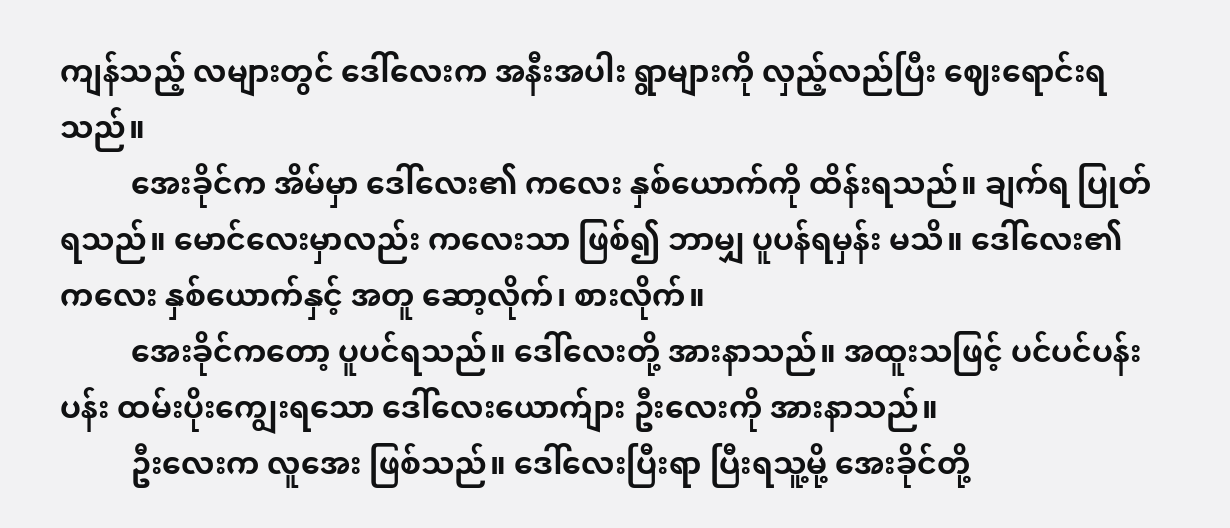ကျန်သည့် လများတွင် ဒေါ်လေးက အနီးအပါး ရွာများကို လှည့်လည်ပြီး ဈေးရောင်းရသည်။
         အေးခိုင်က အိမ်မှာ ဒေါ်လေး၏ ကလေး နှစ်ယောက်ကို ထိန်းရသည်။ ချက်ရ ပြုတ်ရသည်။ မောင်လေးမှာလည်း ကလေးသာ ဖြစ်၍ ဘာမျှ ပူပန်ရမှန်း မသိ။ ဒေါ်လေး၏ ကလေး နှစ်ယောက်နှင့် အတူ ဆော့လိုက်၊ စားလိုက်။
         အေးခိုင်ကတော့ ပူပင်ရသည်။ ဒေါ်လေးတို့ အားနာသည်။ အထူးသဖြင့် ပင်ပင်ပန်းပန်း ထမ်းပိုးကျွေးရသော ဒေါ်လေးယောက်ျား ဦးလေးကို အားနာသည်။
         ဦးလေးက လူအေး ဖြစ်သည်။ ဒေါ်လေးပြီးရာ ပြီးရသူ့မို့ အေးခိုင်တို့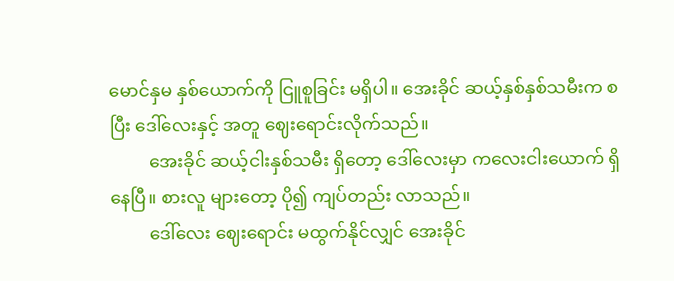မောင်နှမ နှစ်ယောက်ကို ငြူစူခြင်း မရှိပါ။ အေးခိုင် ဆယ့်နှစ်နှစ်သမီးက စပြီး ဒေါ်လေးနှင့် အတူ ဈေးရောင်းလိုက်သည်။
         အေးခိုင် ဆယ့်ငါးနှစ်သမီး ရှိတော့ ဒေါ်လေးမှာ ကလေးငါးယောက် ရှိနေပြီ။ စားလူ များတော့ ပို၍ ကျပ်တည်း လာသည်။
         ဒေါ်လေး ဈေးရောင်း မထွက်နိုင်လျှင် အေးခိုင်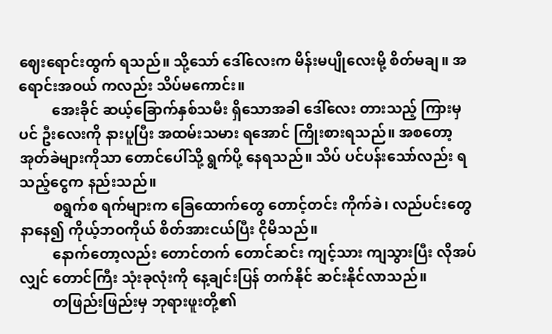ဈေးရောင်းထွက် ရသည်။ သို့သော် ဒေါ်လေးက မိန်းမပျိုလေးမို့ စိတ်မချ။ အရောင်းအဝယ် ကလည်း သိပ်မကောင်း။
         အေးခိုင် ဆယ့်ခြောက်နှစ်သမီး ရှိသောအခါ ဒေါ်လေး တားသည့် ကြားမှပင် ဦးလေးကို နားပူပြီး အထမ်းသမား ရအောင် ကြိုးစားရသည်။ အစတော့ အုတ်ခဲများကိုသာ တောင်ပေါ်သို့ ရွက်ပို့ နေရသည်။ သိပ် ပင်ပန်းသော်လည်း ရသည့်ငွေက နည်းသည်။
         စရွက်စ ရက်များက ခြေထောက်တွေ တောင့်တင်း ကိုက်ခဲ၊ လည်ပင်းတွေ နာနေ၍ ကိုယ့်ဘဝကိုယ် စိတ်အားငယ်ပြီး ငိုမိသည်။
         နောက်တော့လည်း တောင်တက် တောင်ဆင်း ကျင့်သား ကျသွားပြီး လိုအပ်လျှင် တောင်ကြီး သုံးခုလုံးကို နေ့ချင်းပြန် တက်နိုင် ဆင်းနိုင်လာသည်။
         တဖြည်းဖြည်းမှ ဘုရားဖူးတို့၏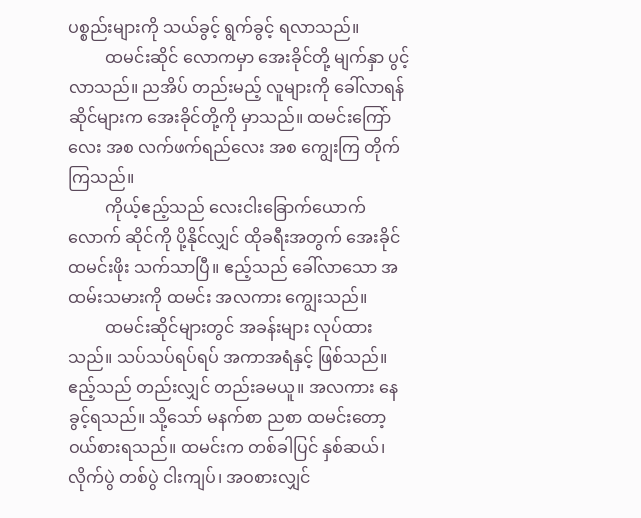ပစ္စည်းများကို သယ်ခွင့် ရွက်ခွင့် ရလာသည်။
         ထမင်းဆိုင် လောကမှာ အေးခိုင်တို့ မျက်နှာ ပွင့်လာသည်။ ညအိပ် တည်းမည့် လူများကို ခေါ်လာရန် ဆိုင်များက အေးခိုင်တို့ကို မှာသည်။ ထမင်းကြော်လေး အစ လက်ဖက်ရည်လေး အစ ကျွေးကြ တိုက်ကြသည်။
         ကိုယ့်ဧည့်သည် လေးငါးခြောက်ယောက်လောက် ဆိုင်ကို ပို့နိုင်လျှင် ထိုခရီးအတွက် အေးခိုင် ထမင်းဖိုး သက်သာပြီ။ ဧည့်သည် ခေါ်လာသော အထမ်းသမားကို ထမင်း အလကား ကျွေးသည်။
         ထမင်းဆိုင်များတွင် အခန်းများ လုပ်ထားသည်။ သပ်သပ်ရပ်ရပ် အကာအရံနှင့် ဖြစ်သည်။ ဧည့်သည် တည်းလျှင် တည်းခမယူ။ အလကား နေခွင့်ရသည်။ သို့သော် မနက်စာ ညစာ ထမင်းတော့ ဝယ်စားရသည်။ ထမင်းက တစ်ခါပြင် နှစ်ဆယ်၊ လိုက်ပွဲ တစ်ပွဲ ငါးကျပ်၊ အဝစားလျှင်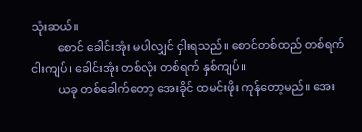သုံးဆယ်။
         စောင် ခေါင်းအုံး မပါလျှင် ငှါးရသည်။ စောင်တစ်ထည် တစ်ရက် ငါးကျပ်၊ ခေါင်းအုံး တစ်လုံး တစ်ရက် နှစ်ကျပ်။
         ယခု တစ်ခေါက်တော့ အေးခိုင် ထမင်းဖိုး ကုန်တော့မည်။ အေး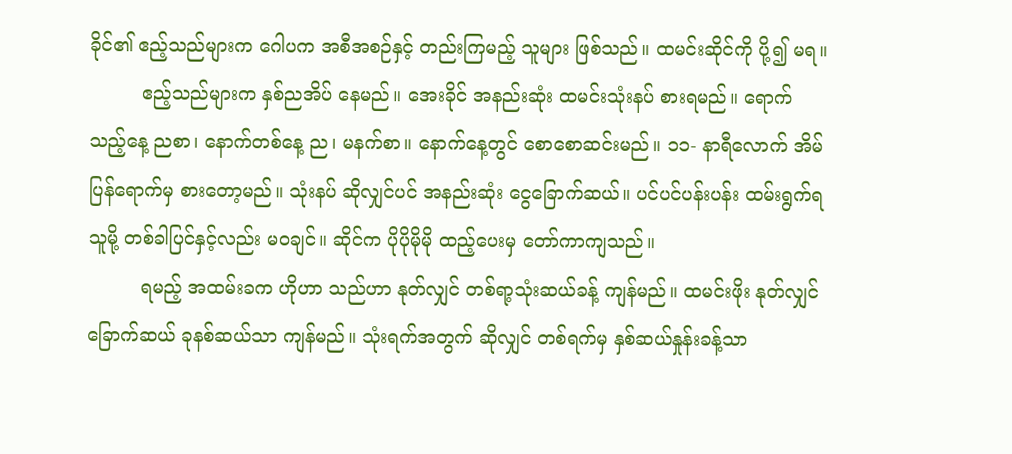ခိုင်၏ ဧည့်သည်များက ဂေါပက အစီအစဉ်နှင့် တည်းကြမည့် သူများ ဖြစ်သည်။ ထမင်းဆိုင်ကို ပို့၍ မရ။
         ဧည့်သည်များက နှစ်ညအိပ် နေမည်။ အေးခိုင် အနည်းဆုံး ထမင်းသုံးနပ် စားရမည်။ ရောက်သည့်နေ့ ညစာ၊ နောက်တစ်နေ့ ည၊ မနက်စာ။ နောက်နေ့တွင် စောစောဆင်းမည်။ ၁၁- နာရီလောက် အိမ်ပြန်ရောက်မှ စားတော့မည်။ သုံးနပ် ဆိုလျှင်ပင် အနည်းဆုံး ငွေခြောက်ဆယ်။ ပင်ပင်ပန်းပန်း ထမ်းရွက်ရသူမို့ တစ်ခါပြင်နှင့်လည်း မဝချင်။ ဆိုင်က ပိုပိုမိုမို ထည့်ပေးမှ တော်ကာကျသည်။
         ရမည့် အထမ်းခက ဟိုဟာ သည်ဟာ နုတ်လျှင် တစ်ရာ့သုံးဆယ်ခန့် ကျန်မည်။ ထမင်းဖိုး နုတ်လျှင် ခြောက်ဆယ် ခုနစ်ဆယ်သာ ကျန်မည်။ သုံးရက်အတွက် ဆိုလျှင် တစ်ရက်မှ နှစ်ဆယ်နှုန်းခန့်သာ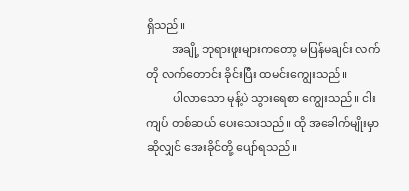ရှိသည်။
         အချို့ ဘုရားဖူးများကတော့ မပြန်မချင်း လက်တို လက်တောင်း ခိုင်းပြီး ထမင်းကျွေးသည်။
         ပါလာသော မုန့်ပဲ သွားရေစာ ကျွေးသည်။ ငါးကျပ် တစ်ဆယ် ပေးသေးသည်။ ထို အခေါက်မျိုးမှာ ဆိုလျှင် အေးခိုင်တို့ ပျော်ရသည်။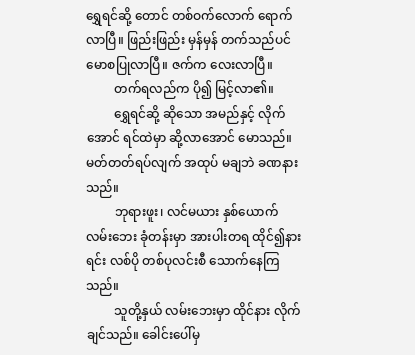ရွှေရင်ဆို့ တောင် တစ်ဝက်လောက် ရောက်လာပြီ။ ဖြည်းဖြည်း မှန်မှန် တက်သည်ပင် မောစပြုလာပြီ။ ဇက်က လေးလာပြီ။
         တက်ရလည်က ပို၍ မြင့်လာ၏။
         ရွှေရင်ဆို့ ဆိုသော အမည်နှင့် လိုက်အောင် ရင်ထဲမှာ ဆို့လာအောင် မောသည်။ မတ်တတ်ရပ်လျက် အထုပ် မချဘဲ ခဏနားသည်။
         ဘုရားဖူး၊ လင်မယား နှစ်ယောက် လမ်းဘေး ခုံတန်းမှာ အားပါးတရ ထိုင်၍နားရင်း လစ်ပို တစ်ပုလင်းစီ သောက်နေကြသည်။
         သူတို့နှယ် လမ်းဘေးမှာ ထိုင်နား လိုက်ချင်သည်။ ခေါင်းပေါ်မှ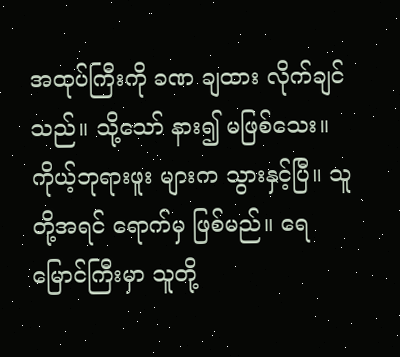အထုပ်ကြီးကို ခဏ ချထား လိုက်ချင်သည်။ သို့သော် နား၍ မဖြစ်သေး။ ကိုယ့်ဘုရားဖူး များက သွားနှင့်ပြီ။ သူတို့အရင် ရောက်မှ ဖြစ်မည်။ ရေမြောင်ကြီးမှာ သူတို့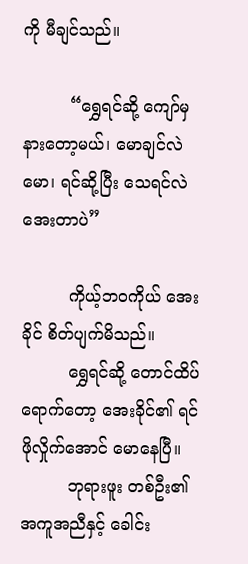ကို မီချင်သည်။

         “ရွှေရင်ဆို့ ကျော်မှ နားတော့မယ်၊ မောချင်လဲ မော၊ ရင်ဆို့ပြီး သေရင်လဲ အေးတာပဲ”

         ကိုယ့်ဘဝကိုယ် အေးခိုင် စိတ်ပျက်မိသည်။
         ရွှေရင်ဆို့ တောင်ထိပ် ရောက်တော့ အေးခိုင်၏ ရင် ဖိုလှိုက်အောင် မောနေပြီ။
         ဘုရားဖူး တစ်ဦး၏ အကူအညီနှင့် ခေါင်း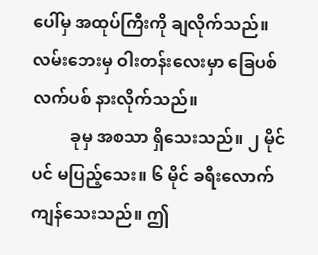ပေါ်မှ အထုပ်ကြီးကို ချလိုက်သည်။ လမ်းဘေးမှ ဝါးတန်းလေးမှာ ခြေပစ် လက်ပစ် နားလိုက်သည်။
         ခုမှ အစသာ ရှိသေးသည်။ ၂ မိုင်ပင် မပြည့်သေး။ ၆ မိုင် ခရီးလောက် ကျန်သေးသည်။ ဤ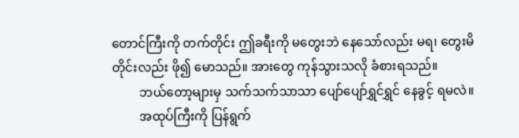တောင်ကြီးကို တက်တိုင်း ဤခရီးကို မတွေးဘဲ နေသော်လည်း မရ၊ တွေးမိတိုင်းလည်း ဖို၍ မောသည်။ အားတွေ ကုန်သွားသလို ခံစားရသည်။
         ဘယ်တော့များမှ သက်သက်သာသာ ပျော်ပျော်ရွှင်ရွှင် နေခွင့် ရမလဲ။
         အထုပ်ကြီးကို ပြန်ရွက်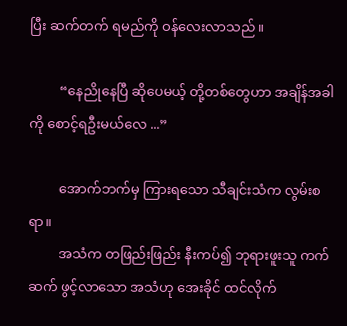ပြီး ဆက်တက် ရမည်ကို ဝန်လေးလာသည်။

         “နေညိုနေပြီ ဆိုပေမယ့် တို့တစ်တွေဟာ အချိန်အခါကို စောင့်ရဦးမယ်လေ ...”

         အောက်ဘက်မှ ကြားရသော သီချင်းသံက လွမ်းစရာ။
         အသံက တဖြည်းဖြည်း နီးကပ်၍ ဘုရားဖူးသူ ကက်ဆက် ဖွင့်လာသော အသံဟု အေးခိုင် ထင်လိုက်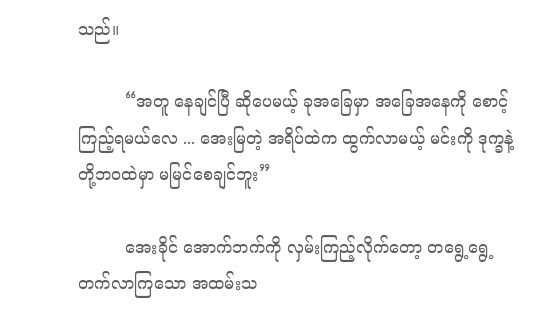သည်။

         “အတူ နေချင်ပြီ ဆိုပေမယ့် ခုအခြေမှာ အခြေအနေကို စောင့်ကြည့်ရမယ်လေ ... အေးမြတဲ့ အရိပ်ထဲက ထွက်လာမယ့် မင်းကို ဒုက္ခနဲ့ တို့ဘဝထဲမှာ မမြင်စေချင်ဘူး”

         အေးခိုင် အောက်ဘက်ကို လှမ်းကြည့်လိုက်တော့ တရွေ့ရွေ့ တက်လာကြသော အထမ်းသ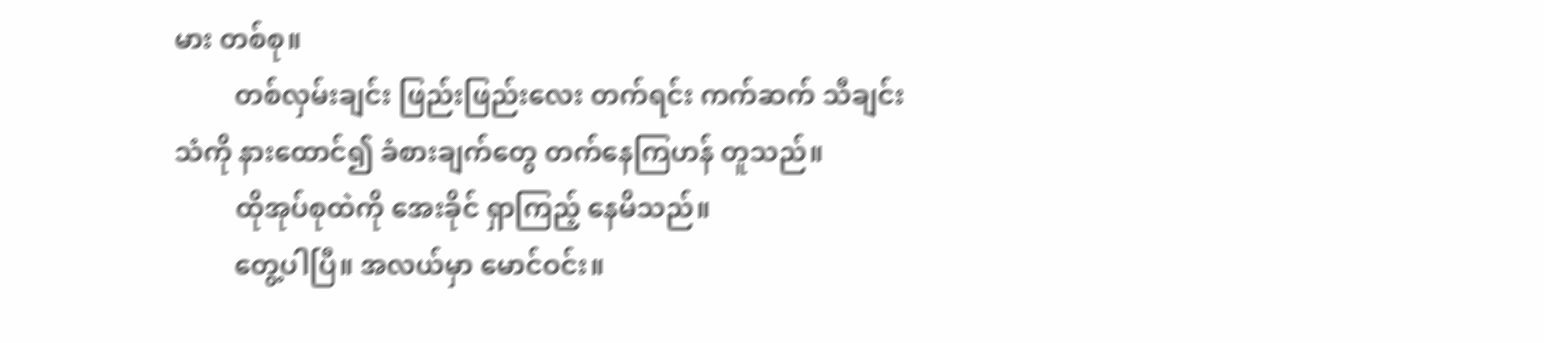မား တစ်စု။
         တစ်လှမ်းချင်း ဖြည်းဖြည်းလေး တက်ရင်း ကက်ဆက် သီချင်းသံကို နားထောင်၍ ခံစားချက်တွေ တက်နေကြဟန် တူသည်။
         ထိုအုပ်စုထဲကို အေးခိုင် ရှာကြည့် နေမိသည်။
         တွေ့ပါပြီ။ အလယ်မှာ မောင်ဝင်း။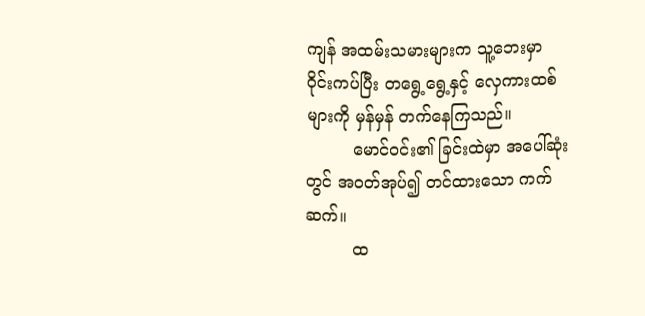ကျန် အထမ်းသမားများက သူ့ဘေးမှာ ဝိုင်းကပ်ပြီး တရွေ့ရွေ့နှင့် လှေကားထစ်များကို မှန်မှန် တက်နေကြသည်။
         မောင်ဝင်း၏ ခြင်းထဲမှာ အပေါ်ဆုံးတွင် အဝတ်အုပ်၍ တင်ထားသော ကက်ဆက်။
         ထ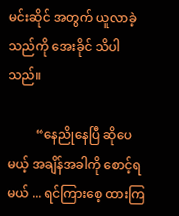မင်းဆိုင် အတွက် ယူလာခဲ့သည်ကို အေးခိုင် သိပါသည်။

         “နေညိုနေပြီ ဆိုပေမယ့် အချိန်အခါကို စောင့်ရမယ် ... ရင်ကြားစေ့ ထားကြ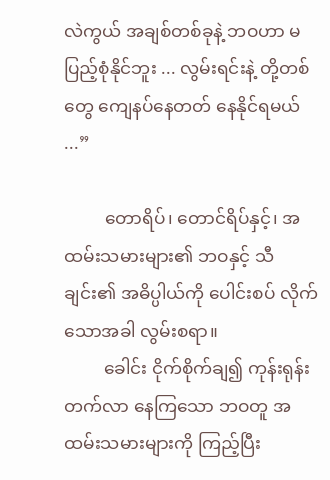လဲကွယ် အချစ်တစ်ခုနဲ့ ဘဝဟာ မပြည့်စုံနိုင်ဘူး ... လွမ်းရင်းနဲ့ တို့တစ်တွေ ကျေနပ်နေတတ် နေနိုင်ရမယ် ...”

         တောရိပ်၊ တောင်ရိပ်နှင့်၊ အထမ်းသမားများ၏ ဘဝနှင့် သီချင်း၏ အဓိပ္ပါယ်ကို ပေါင်းစပ် လိုက်သောအခါ လွမ်းစရာ။
         ခေါင်း ငိုက်စိုက်ချ၍ ကုန်းရုန်း တက်လာ နေကြသော ဘဝတူ အထမ်းသမားများကို ကြည့်ပြီး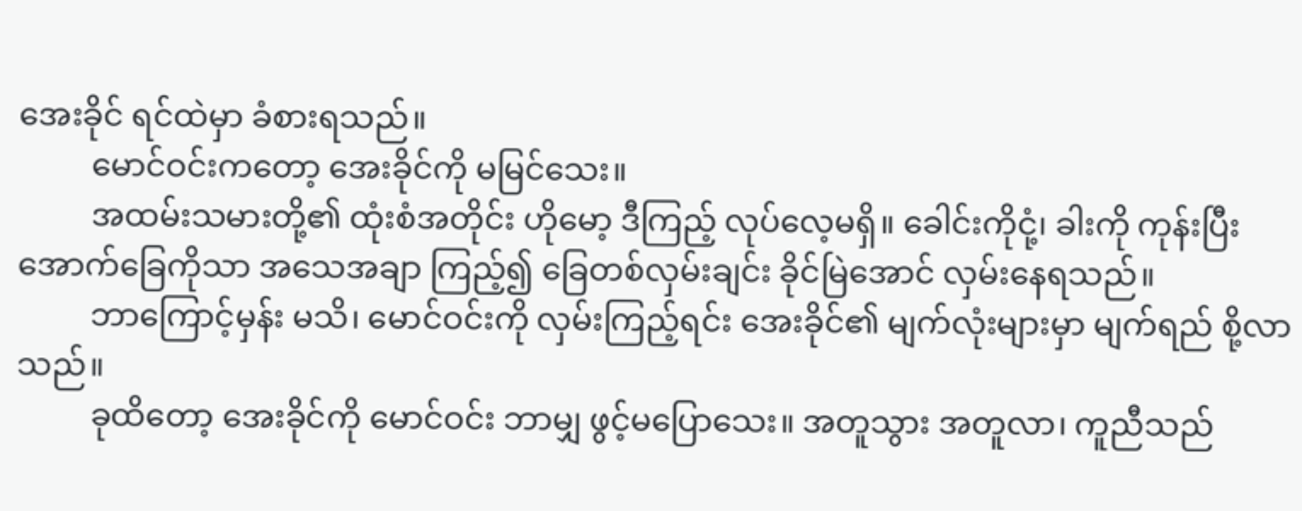အေးခိုင် ရင်ထဲမှာ ခံစားရသည်။
         မောင်ဝင်းကတော့ အေးခိုင်ကို မမြင်သေး။
         အထမ်းသမားတို့၏ ထုံးစံအတိုင်း ဟိုမော့ ဒီကြည့် လုပ်လေ့မရှိ။ ခေါင်းကိုငုံ့၊ ခါးကို ကုန်းပြီး အောက်ခြေကိုသာ အသေအချာ ကြည့်၍ ခြေတစ်လှမ်းချင်း ခိုင်မြဲအောင် လှမ်းနေရသည်။
         ဘာကြောင့်မှန်း မသိ၊ မောင်ဝင်းကို လှမ်းကြည့်ရင်း အေးခိုင်၏ မျက်လုံးများမှာ မျက်ရည် စို့လာသည်။
         ခုထိတော့ အေးခိုင်ကို မောင်ဝင်း ဘာမျှ ဖွင့်မပြောသေး။ အတူသွား အတူလာ၊ ကူညီသည်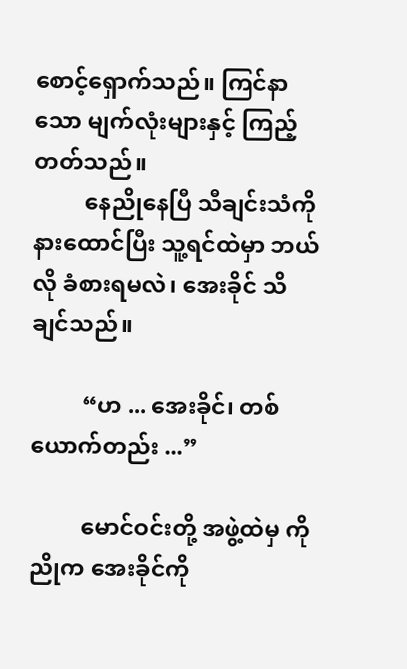စောင့်ရှောက်သည်။ ကြင်နာသော မျက်လုံးများနှင့် ကြည့်တတ်သည်။
         နေညိုနေပြီ သီချင်းသံကို နားထောင်ပြီး သူ့ရင်ထဲမှာ ဘယ်လို ခံစားရမလဲ၊ အေးခိုင် သိချင်သည်။

         “ဟ ... အေးခိုင်၊ တစ်ယောက်တည်း ...”

         မောင်ဝင်းတို့ အဖွဲ့ထဲမှ ကိုညိုက အေးခိုင်ကို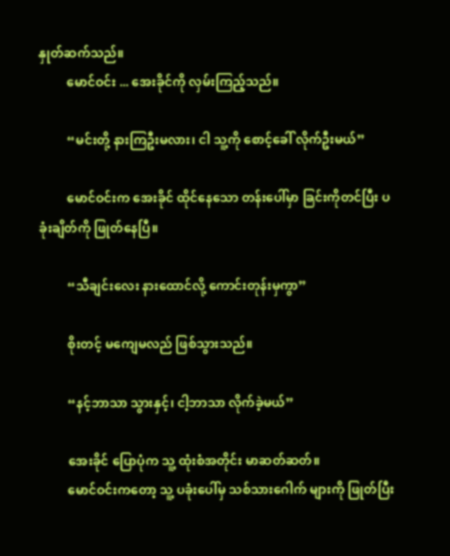နှုတ်ဆက်သည်။
         မောင်ဝင်း ... အေးခိုင်ကို လှမ်းကြည့်သည်။

         “မင်းတို့ နားကြဦးမလား၊ ငါ သူ့ကို စောင့်ခေါ် လိုက်ဦးမယ်”

         မောင်ဝင်းက အေးခိုင် ထိုင်နေသော တန်းပေါ်မှာ ခြင်းကိုတင်ပြီး ပခုံးချိတ်ကို ဖြုတ်နေပြီ။

         “သီချင်းလေး နားထောင်လို့ ကောင်းတုန်းမှကွာ”

         စိုးတင့် မကျေမလည် ဖြစ်သွားသည်။

         “နင့်ဘာသာ သွားနှင့်၊ ငါ့ဘာသာ လိုက်ခဲ့မယ်”

         အေးခိုင် ပြောပုံက သူ့ ထုံးစံအတိုင်း မာဆတ်ဆတ်။
         မောင်ဝင်းကတော့ သူ့ ပခုံးပေါ်မှ သစ်သားဂေါက် များကို ဖြုတ်ပြီး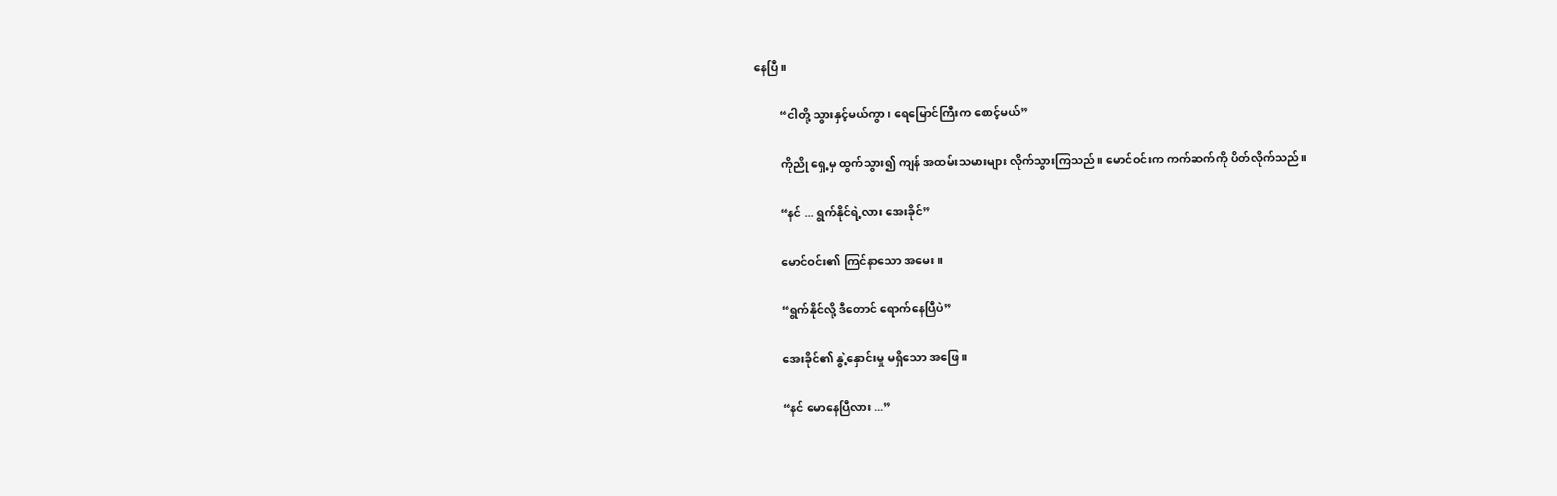နေပြီ။

         “ငါတို့ သွားနှင့်မယ်ကွာ၊ ရေမြောင်ကြီးက စောင့်မယ်”

         ကိုညို ရှေ့မှ ထွက်သွား၍ ကျန် အထမ်းသမားများ လိုက်သွားကြသည်။ မောင်ဝင်းက ကက်ဆက်ကို ပိတ်လိုက်သည်။

         “နင် ... ရွက်နိုင်ရဲ့လား အေးခိုင်”

         မောင်ဝင်း၏ ကြင်နာသော အမေး။

         “ရွက်နိုင်လို့ ဒီတောင် ရောက်နေပြီပဲ”

         အေးခိုင်၏ နွဲ့နှောင်းမှု မရှိသော အဖြေ။

         “နင် မောနေပြီလား ...”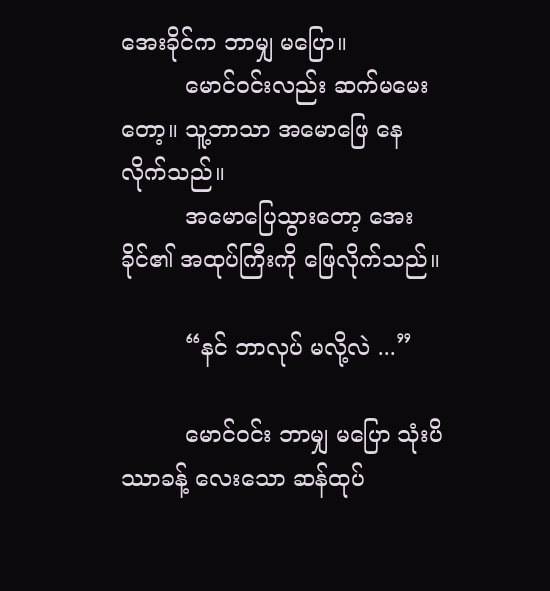အေးခိုင်က ဘာမျှ မပြော။
         မောင်ဝင်းလည်း ဆက်မမေးတော့။ သူ့ဘာသာ အမောဖြေ နေလိုက်သည်။
         အမောပြေသွားတော့ အေးခိုင်၏ အထုပ်ကြီးကို ဖြေလိုက်သည်။

         “နင် ဘာလုပ် မလို့လဲ ...”

         မောင်ဝင်း ဘာမျှ မပြော သုံးပိဿာခန့် လေးသော ဆန်ထုပ်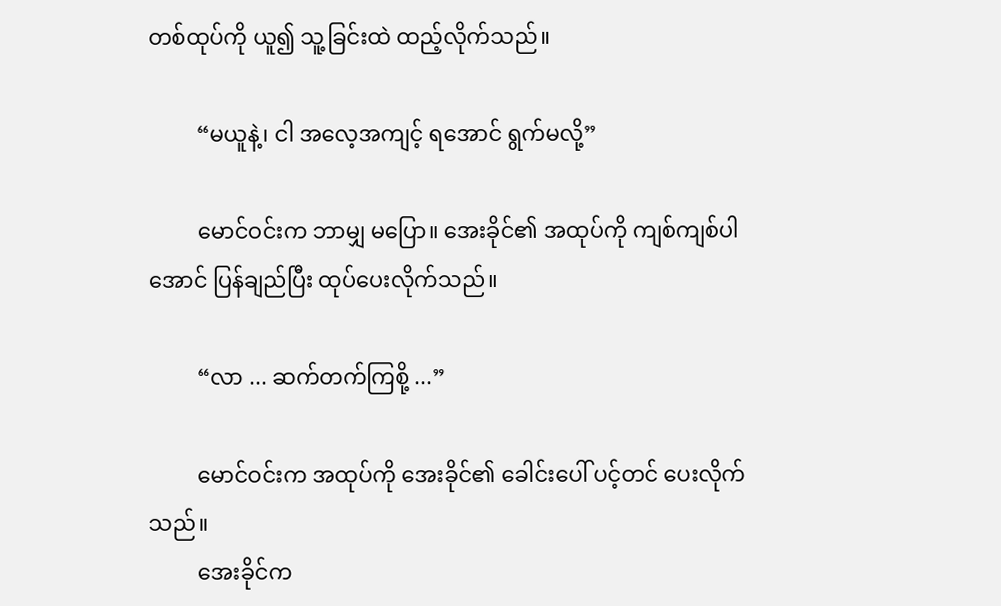တစ်ထုပ်ကို ယူ၍ သူ့ခြင်းထဲ ထည့်လိုက်သည်။

         “မယူနဲ့၊ ငါ အလေ့အကျင့် ရအောင် ရွက်မလို့”

         မောင်ဝင်းက ဘာမျှ မပြော။ အေးခိုင်၏ အထုပ်ကို ကျစ်ကျစ်ပါအောင် ပြန်ချည်ပြီး ထုပ်ပေးလိုက်သည်။

         “လာ ... ဆက်တက်ကြစို့ ...”

         မောင်ဝင်းက အထုပ်ကို အေးခိုင်၏ ခေါင်းပေါ် ပင့်တင် ပေးလိုက်သည်။
         အေးခိုင်က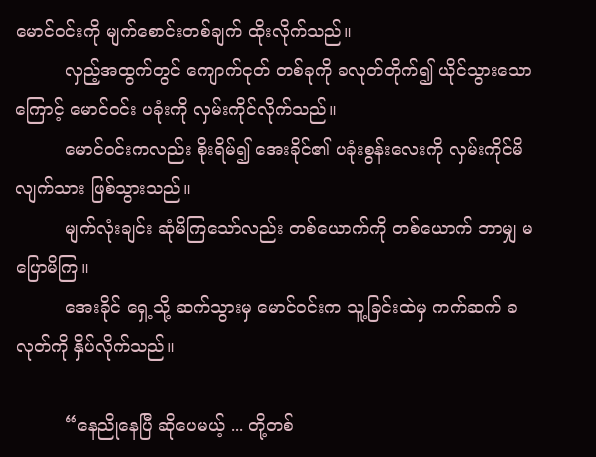မောင်ဝင်းကို မျက်စောင်းတစ်ချက် ထိုးလိုက်သည်။
         လှည့်အထွက်တွင် ကျောက်ငုတ် တစ်ခုကို ခလုတ်တိုက်၍ ယိုင်သွားသောကြောင့် မောင်ဝင်း ပခုံးကို လှမ်းကိုင်လိုက်သည်။
         မောင်ဝင်းကလည်း စိုးရိမ်၍ အေးခိုင်၏ ပခုံးစွန်းလေးကို လှမ်းကိုင်မိလျက်သား ဖြစ်သွားသည်။
         မျက်လုံးချင်း ဆုံမိကြသော်လည်း တစ်ယောက်ကို တစ်ယောက် ဘာမျှ မပြောမိကြ။
         အေးခိုင် ရှေ့သို့ ဆက်သွားမှ မောင်ဝင်းက သူ့ခြင်းထဲမှ ကက်ဆက် ခလုတ်ကို နှိပ်လိုက်သည်။

         “နေညိုနေပြီ ဆိုပေမယ့် ... တို့တစ်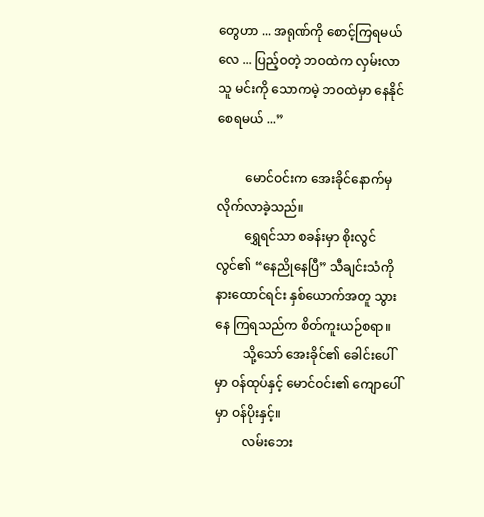တွေဟာ ... အရုဏ်ကို စောင့်ကြရမယ်လေ ... ပြည့်ဝတဲ့ ဘဝထဲက လှမ်းလာသူ မင်းကို သောကမဲ့ ဘဝထဲမှာ နေနိုင်စေရမယ် ...”

         မောင်ဝင်းက အေးခိုင်နောက်မှ လိုက်လာခဲ့သည်။
         ရွှေရင်သာ စခန်းမှာ စိုးလွင်လွင်၏ “နေညိုနေပြီ” သီချင်းသံကို နားထောင်ရင်း နှစ်ယောက်အတူ သွားနေ ကြရသည်က စိတ်ကူးယဉ်စရာ။
         သို့သော် အေးခိုင်၏ ခေါင်းပေါ်မှာ ဝန်ထုပ်နှင့် မောင်ဝင်း၏ ကျောပေါ်မှာ ဝန်ပိုးနှင့်။
         လမ်းဘေး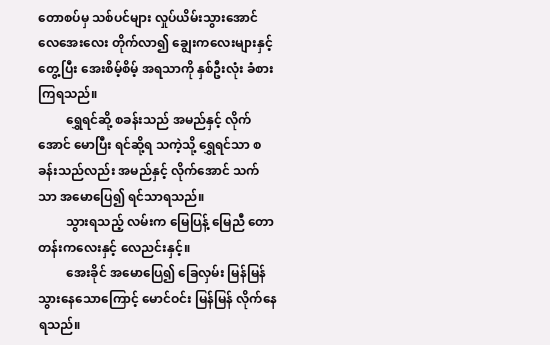တောစပ်မှ သစ်ပင်များ လှုပ်ယိမ်းသွားအောင် လေအေးလေး တိုက်လာ၍ ချွေးကလေးများနှင့် တွေ့ပြီး အေးစိမ့်စိမ့် အရသာကို နှစ်ဦးလုံး ခံစား ကြရသည်။
         ရွှေရင်ဆို့ စခန်းသည် အမည်နှင့် လိုက်အောင် မောပြီး ရင်ဆို့ရ သကဲ့သို့ ရွှေရင်သာ စခန်းသည်လည်း အမည်နှင့် လိုက်အောင် သက်သာ အမောပြေ၍ ရင်သာရသည်။
         သွားရသည့် လမ်းက မြေပြန့် မြေညီ တောတန်းကလေးနှင့် လေညင်းနှင့်။
         အေးခိုင် အမောပြေ၍ ခြေလှမ်း မြန်မြန် သွားနေသောကြောင့် မောင်ဝင်း မြန်မြန် လိုက်နေရသည်။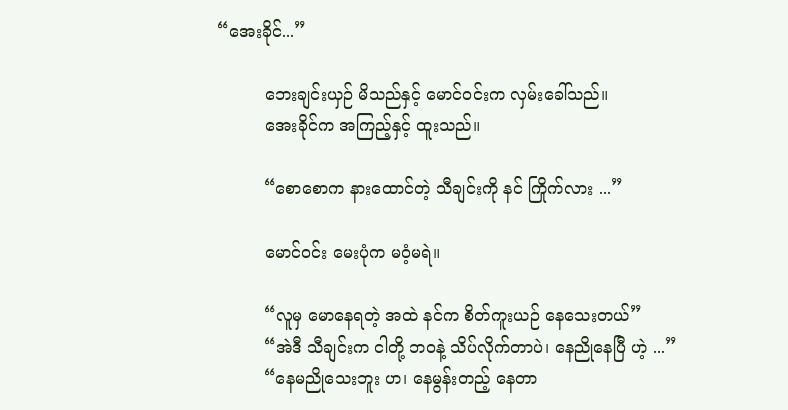“အေးခိုင်...”

         ဘေးချင်းယှဉ် မိသည်နှင့် မောင်ဝင်းက လှမ်းခေါ်သည်။
         အေးခိုင်က အကြည့်နှင့် ထူးသည်။

         “စောစောက နားထောင်တဲ့ သီချင်းကို နင် ကြိုက်လား ...”

         မောင်ဝင်း မေးပုံက မဝံ့မရဲ။

         “လူမှ မောနေရတဲ့ အထဲ နင်က စိတ်ကူးယဉ် နေသေးတယ်”
         “အဲဒီ သီချင်းက ငါတို့ ဘဝနဲ့ သိပ်လိုက်တာပဲ၊ နေညိုနေပြီ ဟဲ့ ...”
         “နေမညိုသေးဘူး ဟ၊ နေမွန်းတည့် နေတာ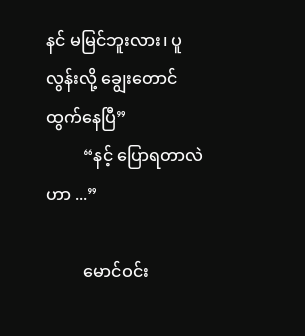နင် မမြင်ဘူးလား၊ ပူလွန်းလို့ ချွေးတောင် ထွက်နေပြီ”
         “နင့် ပြောရတာလဲဟာ ...”

         မောင်ဝင်း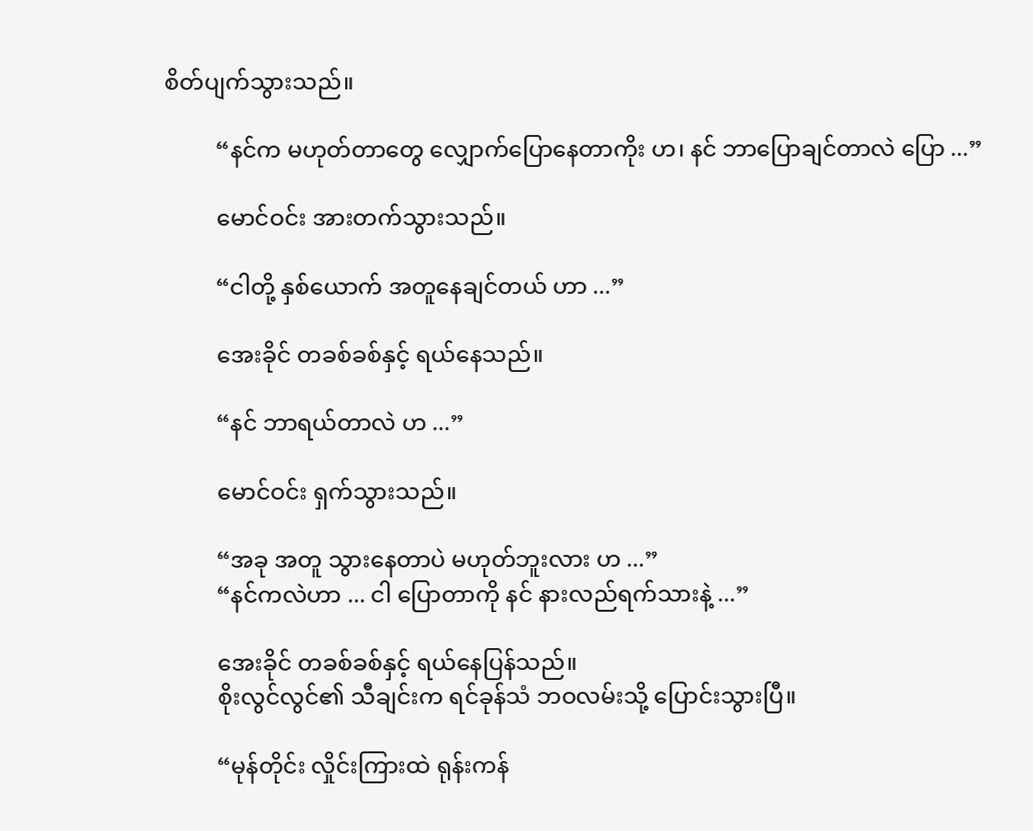စိတ်ပျက်သွားသည်။

         “နင်က မဟုတ်တာတွေ လျှောက်ပြောနေတာကိုး ဟ၊ နင် ဘာပြောချင်တာလဲ ပြော ...”

         မောင်ဝင်း အားတက်သွားသည်။

         “ငါတို့ နှစ်ယောက် အတူနေချင်တယ် ဟာ ...”

         အေးခိုင် တခစ်ခစ်နှင့် ရယ်နေသည်။

         “နင် ဘာရယ်တာလဲ ဟ ...”

         မောင်ဝင်း ရှက်သွားသည်။

         “အခု အတူ သွားနေတာပဲ မဟုတ်ဘူးလား ဟ ...”
         “နင်ကလဲဟာ ... ငါ ပြောတာကို နင် နားလည်ရက်သားနဲ့ ...”

         အေးခိုင် တခစ်ခစ်နှင့် ရယ်နေပြန်သည်။
         စိုးလွင်လွင်၏ သီချင်းက ရင်ခုန်သံ ဘဝလမ်းသို့ ပြောင်းသွားပြီ။

         “မုန်တိုင်း လှိုင်းကြားထဲ ရုန်းကန်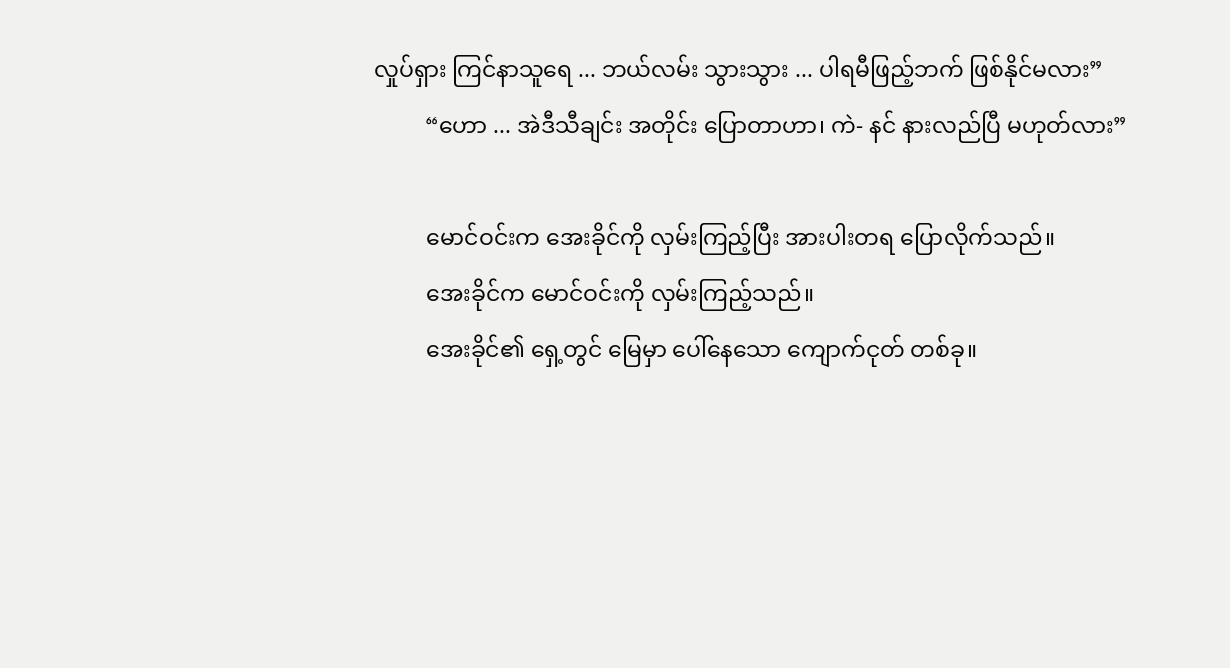လှုပ်ရှား ကြင်နာသူရေ ... ဘယ်လမ်း သွားသွား ... ပါရမီဖြည့်ဘက် ဖြစ်နိုင်မလား”
         “ဟော ... အဲဒီသီချင်း အတိုင်း ပြောတာဟာ၊ ကဲ- နင် နားလည်ပြီ မဟုတ်လား”

         မောင်ဝင်းက အေးခိုင်ကို လှမ်းကြည့်ပြီး အားပါးတရ ပြောလိုက်သည်။
         အေးခိုင်က မောင်ဝင်းကို လှမ်းကြည့်သည်။
         အေးခိုင်၏ ရှေ့တွင် မြေမှာ ပေါ်နေသော ကျောက်ငုတ် တစ်ခု။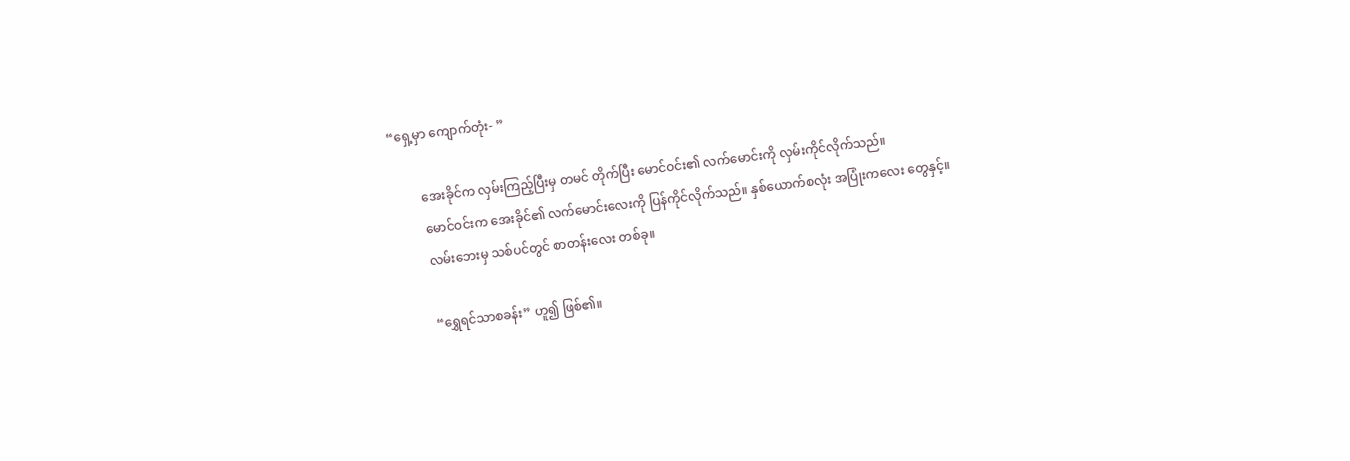“ရှေ့မှာ ကျောက်တုံး- ”

         အေးခိုင်က လှမ်းကြည့်ပြီးမှ တမင် တိုက်ပြီး မောင်ဝင်း၏ လက်မောင်းကို လှမ်းကိုင်လိုက်သည်။
         မောင်ဝင်းက အေးခိုင်၏ လက်မောင်းလေးကို ပြန်ကိုင်လိုက်သည်။ နှစ်ယောက်စလုံး အပြုံးကလေး တွေနှင့်။
         လမ်းဘေးမှ သစ်ပင်တွင် စာတန်းလေး တစ်ခု။

         “ရွှေရင်သာစခန်း” ဟူ၍ ဖြစ်၏။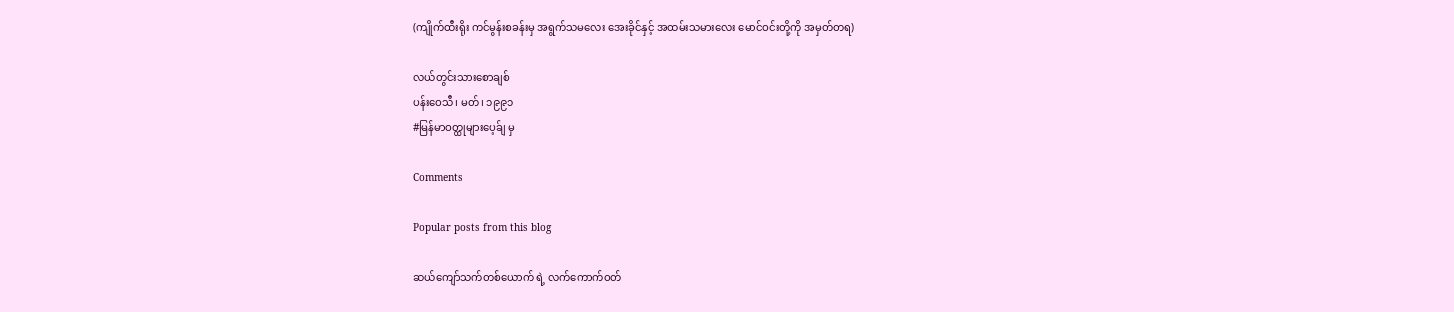(ကျိုက်ထီးရိုး ကင်မွန်းစခန်းမှ အရွက်သမလေး အေးခိုင်နှင့် အထမ်းသမားလေး မောင်ဝင်းတို့ကို အမှတ်တရ)

လယ်တွင်းသားစောချစ်
ပန်းဝေသီ၊ မတ်၊ ၁၉၉၁
#မြန်မာဝတ္ထုများပေ့ခ်ျ မှ

Comments

Popular posts from this blog

ဆယ်ကျော်သက်တစ်ယောက် ရဲ့ လက်ကောက်ဝတ်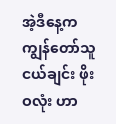အဲ့ဒီနေ့က ကျွန်တော်သူငယ်ချင်း ဖိုးဝလုံး ဟာ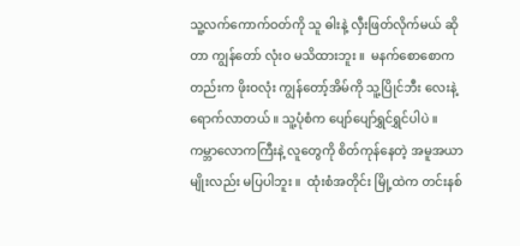သူ့လက်ကောက်ဝတ်ကို သူ ဓါးနဲ့ လှီးဖြတ်လိုက်မယ် ဆိုတာ ကျွန်တော် လုံး၀ မသိထားဘူး ။  မနက်စောစောကတည်းက ဖိုးဝလုံး ကျွန်တော့်အိမ်ကို သူ့ပြိုင်ဘီး လေးနဲ့ ရောက်လာတယ် ။ သူ့ပုံစံက ပျော်ပျော်ရွှင်ရွှင်ပါပဲ ။ ကမ္ဘာလောကကြီးနဲ့ လူတွေကို စိတ်ကုန်နေတဲ့ အမူအယာမျိုးလည်း မပြပါဘူး ။  ထုံးစံအတိုင်း မြို့ထဲက တင်းနစ်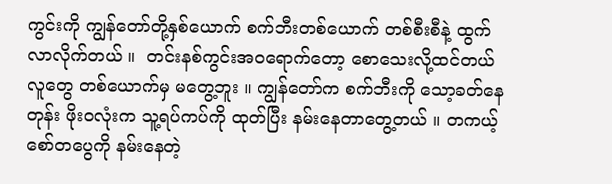ကွင်းကို ကျွန်တော်တို့နှစ်ယောက် စက်ဘီးတစ်ယောက် တစ်စီးစီနဲ့ ထွက်လာလိုက်တယ် ။  တင်းနစ်ကွင်းအဝရောက်တော့ စောသေးလို့ထင်တယ် လူတွေ တစ်ယောက်မှ မတွေ့ဘူး ။ ကျွန်တော်က စက်ဘီးကို သော့ခတ်နေတုန်း ဖိုးဝလုံးက သူ့ရပ်ကပ်ကို ထုတ်ပြီး နမ်းနေတာတွေ့တယ် ။ တကယ့် စော်တပွေကို နမ်းနေတဲ့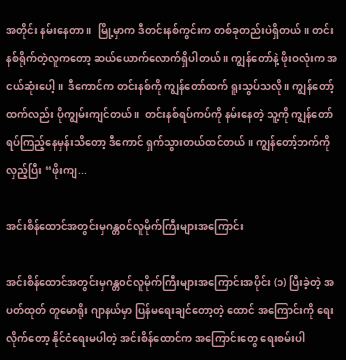အတိုင်း နမ်းနေတာ ။  မြို့မှာက ဒီတင်းနစ်ကွင်းက တစ်ခုတည်းပဲရှိတယ်။ တင်းနစ်ရိုက်တဲ့လူကတော့ ဆယ်ယောက်လောက်ရှိပါတယ် ။ ကျွန်တော်နဲ့ ဖိုးဝလုံးက အငယ်ဆုံးပေါ့ ။  ဒီကောင်က တင်းနစ်ကို ကျွန်တော်ထက် ရူးသွပ်သလို ။ ကျွန်တော့်ထက်လည်း ပိုကျွမ်းကျင်တယ် ။  တင်းနစ်ရပ်ကပ်ကို နမ်းနေတဲ့ သူ့ကို ကျွန်တော်ရပ်ကြည့်နေမှန်းသိတော့ ဒီကောင် ရှက်သွားတယ်ထင်တယ် ။ ကျွန်တော့်ဘက်ကိုလှည့်ပြီး “ဖိုးကျ...

အင်းစိန်ထောင်အတွင်းမှဂန္တ၀င်လူမိုက်ကြီးများအကြောင်း

အင်းစိန်ထောင်အတွင်းမှဂန္တ၀င်လူမိုက်ကြီးများအကြောင်းအပိုင်း (၁) ပြီးခဲ့တဲ့ အပတ်ထုတ် တူမောရိုး ဂျာနယ်မှာ ပြန်မရေးချင်တော့တဲ့ ထောင် အကြောင်းကို ရေးလိုက်တော့ နိုင်ငံရေးမပါတဲ့ အင်းစိန်ထောင်က အကြောင်းတွေ ရေးစမ်းပါ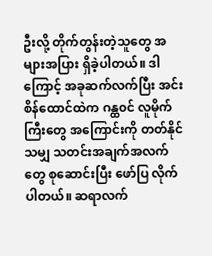ဦးလို့ တိုက်တွန်းတဲ့သူတွေ အများအပြား ရှိခဲ့ပါတယ်။ ဒါကြောင့် အခုဆက်လက်ပြီး အင်းစိန်ထောင်ထဲက ဂန္ထ၀င် လူမိုက်ကြီးတွေ အကြောင်းကို တတ်နိုင်သမျှ သတင်းအချက်အလက်တွေ စုဆောင်းပြီး ဖော်ပြ လိုက်ပါတယ်။ ဆရာလက်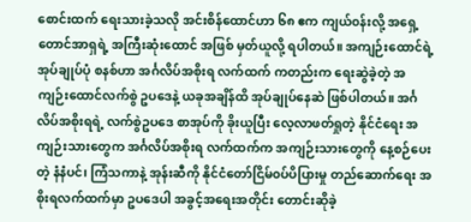စောင်းထက် ရေးသားခဲ့သလို အင်းစိန်ထောင်ဟာ ၆၈ ဧက ကျယ်၀န်းလို့ အရှေ့ တောင်အာရှရဲ့ အကြီးဆုံးထောင် အဖြစ် မှတ်ယူလို့ ရပါတယ်။ အကျဉ်းထောင်ရဲ့ အုပ်ချုပ်ပုံ စနစ်ဟာ အင်္ဂလိပ်အစိုးရ လက်ထက် ကတည်းက ရေးဆွဲခဲ့တဲ့ အကျဉ်းထောင်လက်စွဲ ဥပဒေနဲ့ ယခုအချိန်ထိ အုပ်ချုပ်နေဆဲ ဖြစ်ပါတယ်။ အင်္ဂလိပ်အစိုးရရဲ့ လက်စွဲဥပဒေ စာအုပ်ကို ခိုးယူပြီး လေ့လာဖတ်ရှုတဲ့ နိုင်ငံရေး အကျဉ်းသားတွေက အင်္ဂလိပ်အစိုးရ လက်ထက်က အကျဉ်းသားတွေကို နေ့စဉ်ပေးတဲ့ နံနံပင်၊ ကြံသကာနဲ့ အုန်းဆီကို နိုင်ငံတော်ငြိမ်၀ပ်ပိပြားမှု တည်ဆောက်ရေး အစိုးရလက်ထက်မှာ ဥပဒေပါ အခွင့်အရေးအတိုင်း တောင်းဆိုခဲ့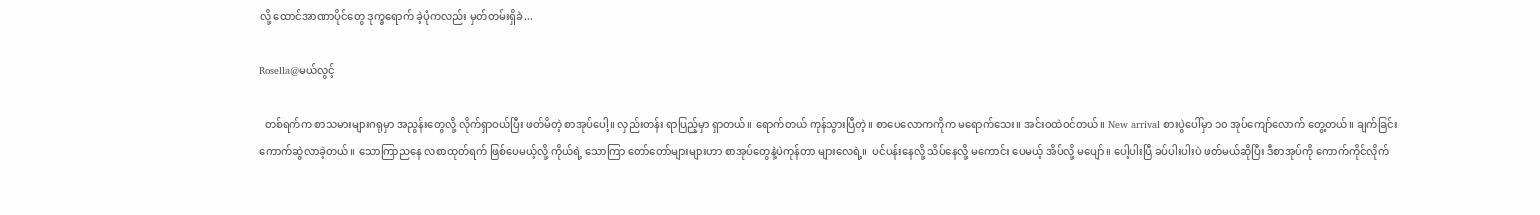လို့ ထောင်အာဏာပိုင်တွေ ဒုက္ခရောက် ခဲ့ပုံကလည်း မှတ်တမ်းရှိခဲ...

Rosella@မယ်လွင့်

  တစ်ရက်က စာသမားများဂရုမှာ အညွန်းတွေလို့ လိုက်ရှာဝယ်ပြီး ဖတ်မိတဲ့ စာအုပ်ပေါ့။ လှည်းတန်း ရာပြည့်မှာ ရှာတယ်။ ရောက်တယ် ကုန်သွားပြီတဲ့။ စာပေလောကကိုက မရောက်သေး။ အင်းဝထဲဝင်တယ်။ New arrival စားပွဲပေါ်မှာ ၁၀ အုပ်ကျော်လောက် တွေ့တယ်။ ချက်ခြင်းကောက်ဆွဲလာခဲ့တယ်။ သောကြာညနေ လစာထုတ်ရက် ဖြစ်ပေမယ့်လို့ ကိုယ်ရဲ့ သောကြာ တော်တော်များများဟာ စာအုပ်တွေနဲ့ပဲကုန်တာ များလေရဲ့။  ပင်ပန်းနေလို့ သိပ်နေလို့ မကောင်း ပေမယ့် အိပ်လို့ မပျော်။ ပေါ့ပါးပြီ ခပ်ပါးပါးပဲ ဖတ်မယ်ဆိုပြီး ဒီစာအုပ်ကို ကောက်ကိုင်လိုက်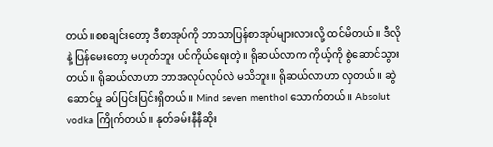တယ်။စစချင်းတော့ ဒီစာအုပ်ကို ဘာသာပြန်စာအုပ်များလားလို့ ထင်မိတယ်။ ဒီလိုနဲ့ ပြန်မေးတော့ မဟုတ်ဘူး ပင်ကိုယ်ရေးတဲ့။ ရိုဆယ်လာက ကိုယ့်ကို စွဲဆောင်သွားတယ်။ ရိုဆယ်လာဟာ ဘာအလုပ်လုပ်လဲ မသိဘူး။ ရိုဆယ်လာဟာ လှတယ်။ ဆွဲဆောင်မှု ခပ်ပြင်းပြင်းရှိတယ်။ Mind seven menthol သောက်တယ်။ Absolut vodka ကြိုက်တယ်။ နုတ်ခမ်းနီနီဆိုး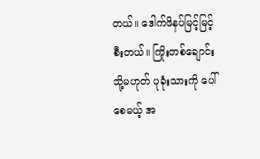တယ်။ ဒေါက်ဖိနပ်မြင့်မြင့်စီးတယ်။ ကြိုးတစ်ချောင်း သို့မဟုတ် ပုခုံးသားကို ပေါ်စေမယ့် အ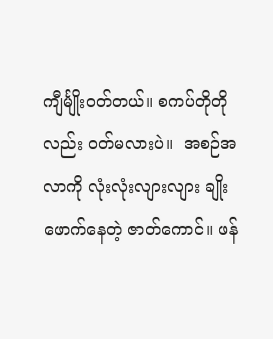ကျီင်္မျိုးဝတ်တယ်။ စကပ်တိုတိုလည်း ဝတ်မလားပဲ။  အစဉ်အလာကို လုံးလုံးလျားလျား ချိုးဖောက်နေတဲ့ ဇာတ်ကောင်။ ဖန်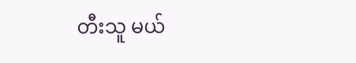တီးသူ မယ်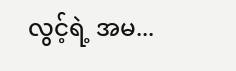လွင့်ရဲ့ အမ...